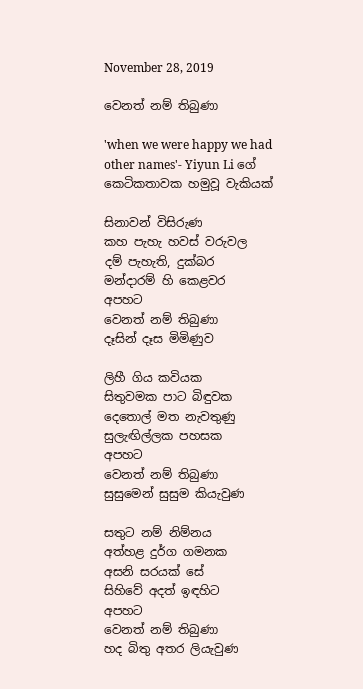November 28, 2019

වෙනත් නම් තිබුණා

'when we were happy we had other names'- Yiyun Li ගේ කෙටිකතාවක හමුවූ වැකියක්

සිනාවන් විසිරුණ
කහ පැහැ හවස් වරුවල
දම් පැහැති, දුක්බර
මන්දාරම් හි කෙළවර
අපහට
වෙනත් නම් තිබුණා
දෑසින් දෑස මිමිණුව

ලිහී ගිය කවියක
සිතුවමක පාට බිඳුවක
දෙතොල් මත නැවතුණු
සුලැඟිල්ලක පහසක
අපහට
වෙනත් නම් තිබුණා
සුසුමෙන් සුසුම කියැවුණ

සතුට නම් නිම්නය
අත්හළ දුර්ග ගමනක
අසනි සරයක් සේ
සිහිවේ අදත් ඉඳහිට
අපහට
වෙනත් නම් තිබුණා
හද බිතු අතර ලියැවුණ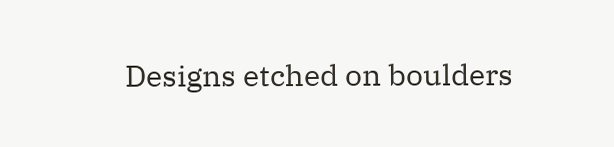Designs etched on boulders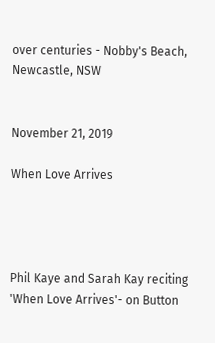over centuries - Nobby's Beach, Newcastle, NSW


November 21, 2019

When Love Arrives




Phil Kaye and Sarah Kay reciting 'When Love Arrives'- on Button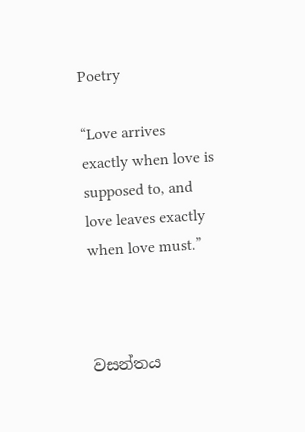Poetry

“Love arrives exactly when love is supposed to, and love leaves exactly when love must.”



වසන්තය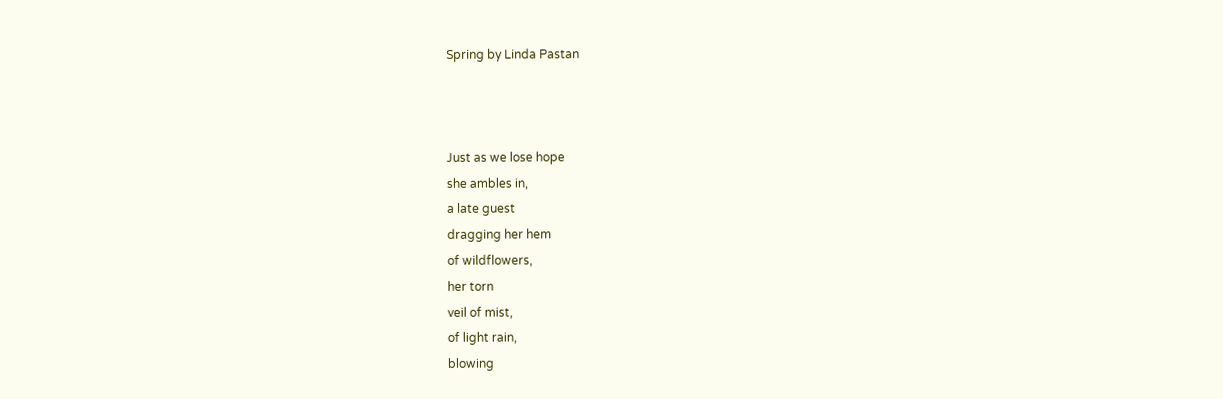Spring by Linda Pastan



Just as we lose hope
she ambles in,
a late guest
dragging her hem
of wildflowers,
her torn
veil of mist,
of light rain,
blowing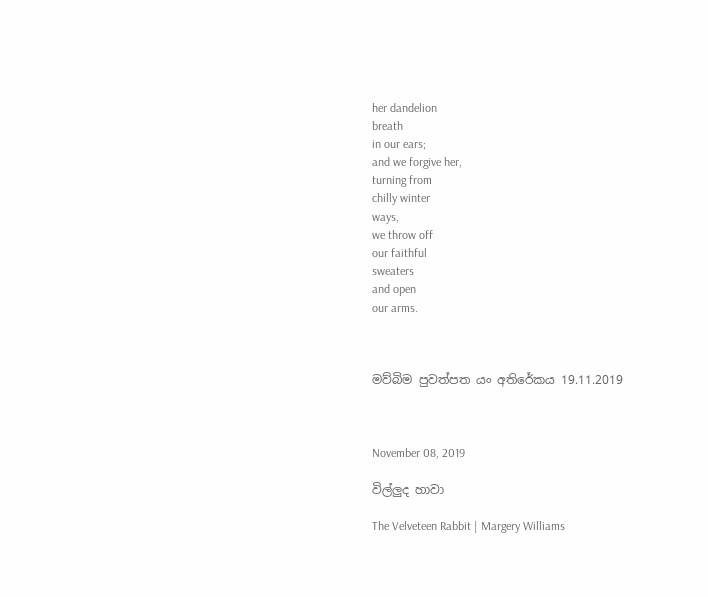her dandelion
breath
in our ears;
and we forgive her,
turning from
chilly winter
ways,
we throw off
our faithful
sweaters
and open
our arms.



මව්බිම පුවත්පත යං අතිරේකය 19.11.2019



November 08, 2019

විල්ලුද හාවා

The Velveteen Rabbit | Margery Williams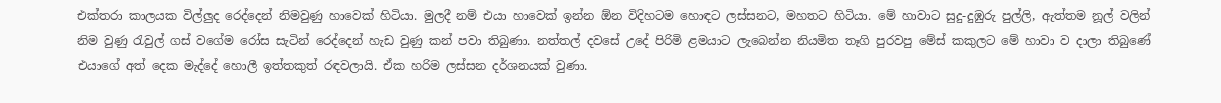එක්තරා කාලයක විල්ලුද රෙද්දෙන් නිමවුණු හාවෙක් හිටියා. මුලදී නම් එයා හාවෙක් ඉන්න ඕන විදිහටම හොඳට ලස්සනට, මහතට හිටියා. මේ හාවාට සුදු-දුඹුරු පුල්ලි, ඇත්තම නූල් වලින් නිම වුණු රැවුල් ගස් වගේම රෝස සැටින් රෙද්දෙන් හැඩ වුණු කන් පවා තිබුණා. නත්තල් දවසේ උදේ පිරිමි ළමයාට ලැබෙන්න නියමිත තෑගි පුරවපු මේස් කකුලට මේ හාවා ව දාලා තිබුණේ එයාගේ අත් දෙක මැද්දේ හොලී ඉත්තකුත් රඳවලායි. ඒක හරිම ලස්සන දර්ශනයක් වුණා.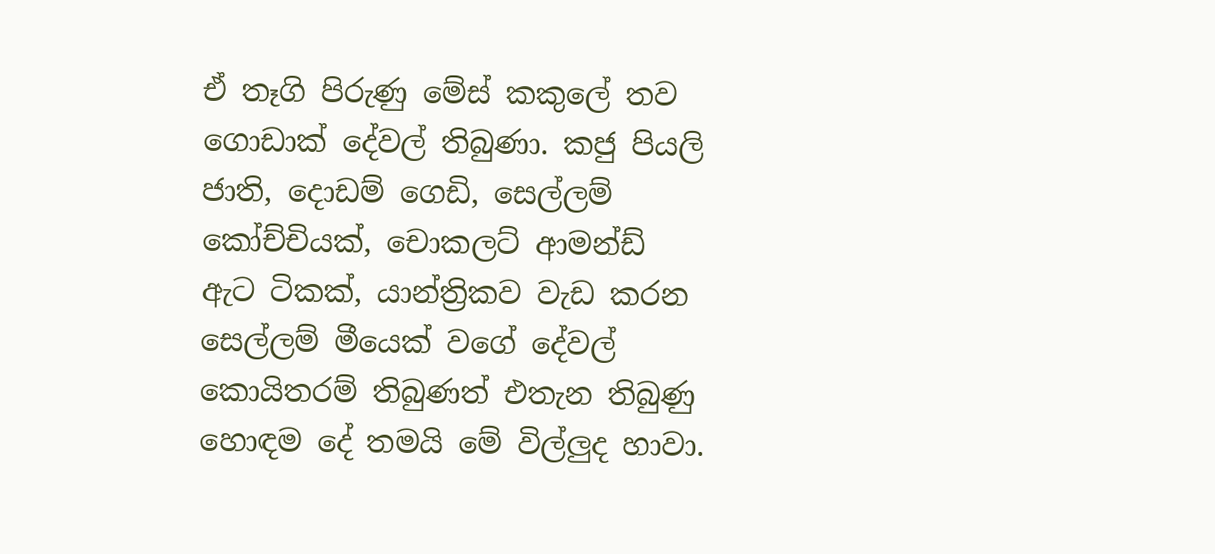ඒ තෑගි පිරුණු මේස් කකුලේ තව ගොඩාක් දේවල් තිබුණා. කජු පියලි ජාති, දොඩම් ගෙඩි, සෙල්ලම් කෝච්චියක්, චොකලට් ආමන්ඩ් ඇට ටිකක්, යාන්ත්‍රිකව වැඩ කරන සෙල්ලම් මීයෙක් වගේ දේවල් කොයිතරම් තිබුණත් එතැන තිබුණු හොඳම දේ තමයි මේ විල්ලුද හාවා.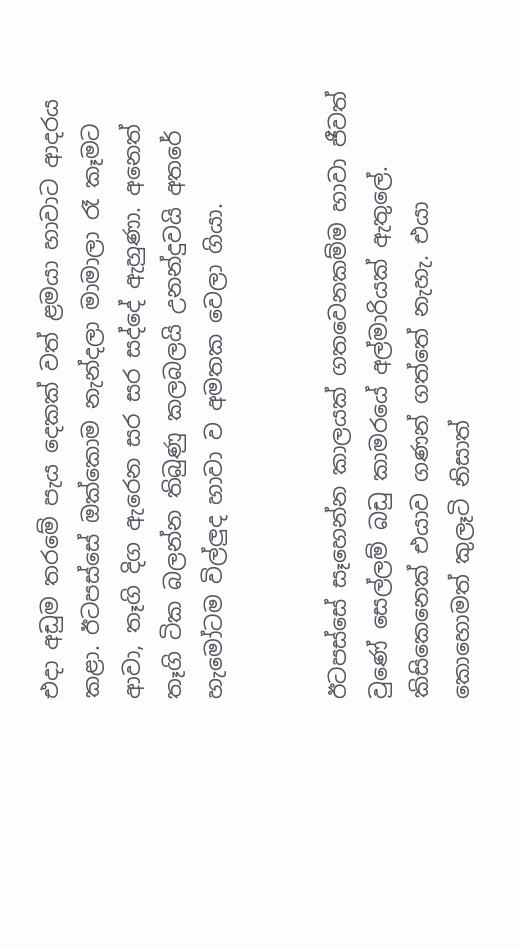එදා අඩුම තරමේ පැය දෙකක් වත් ළමයා හාවාට ආදරය කළා. ඊටපස්සේ ඔක්කොම නැන්දලා මාමාලා රෑ කෑමට ආවා, තෑගි දිග ඇරෙන සර සර සද්දේ ඇහුණා. අනෙත් තෑගි ටික බලන්න තිබුණු කලබලයි උනන්දුවයි අතරේ හැමෝටම විල්ලුද හාවා ව අමතක වෙලා ගියා.


ඊටපස්සේ සෑහෙන්න කාලයක් ගතවෙනකම්ම හාවා ජීවත් වුණේ සෙල්ලම් බඩු කාමරයේ අල්මාරියක් ඇතුලේ. කිසිකෙනෙක් එයාව ගණන් ගත්තේ නැහැ. එයා කොහොමත් කුලෑටි නිසාත්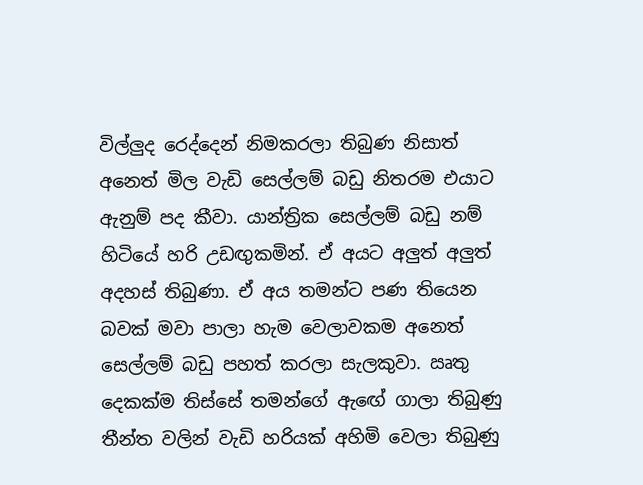විල්ලුද රෙද්දෙන් නිමකරලා තිබුණ නිසාත් අනෙත් මිල වැඩි සෙල්ලම් බඩු නිතරම එයාට ඇනුම් පද කීවා. යාන්ත්‍රික සෙල්ලම් බඩු නම් හිටියේ හරි උඩඟුකමින්. ඒ අයට අලුත් අලුත් අදහස් තිබුණා. ඒ අය තමන්ට පණ තියෙන බවක් මවා පාලා හැම වෙලාවකම අනෙත් සෙල්ලම් බඩු පහත් කරලා සැලකුවා. ඍතු දෙකක්ම තිස්සේ තමන්ගේ ඇඟේ ගාලා තිබුණු තීන්ත වලින් වැඩි හරියක් අහිමි වෙලා තිබුණු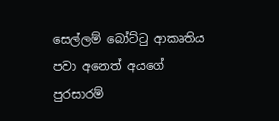සෙල්ලම් බෝට්ටු ආකෘතිය පවා අනෙත් අයගේ පුරසාරම්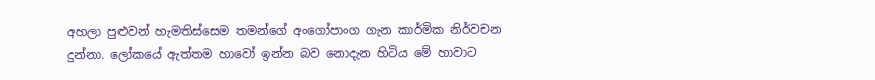අහලා පුළුවන් හැමතිස්සෙම තමන්ගේ අංගෝපාංග ගැන කාර්මික නිර්වචන දුන්නා. ලෝකයේ ඇත්තම හාවෝ ඉන්න බව නොදැන හිටිය මේ හාවාට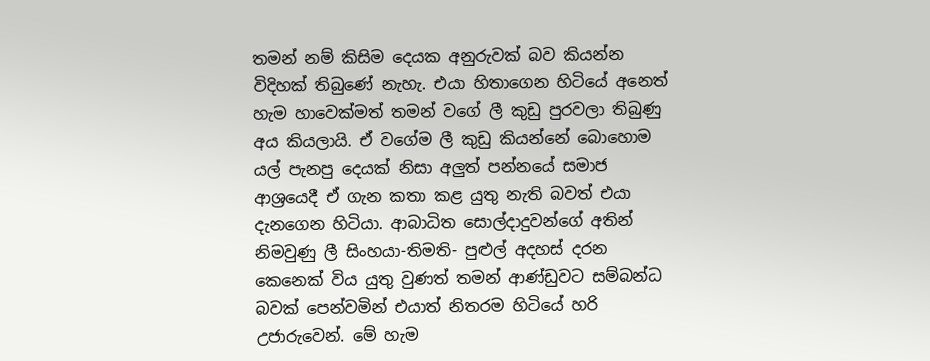තමන් නම් කිසිම දෙයක අනුරුවක් බව කියන්න විදිහක් තිබුණේ නැහැ. එයා හිතාගෙන හිටියේ අනෙත් හැම හාවෙක්මත් තමන් වගේ ලී කුඩු පුරවලා තිබුණු අය කියලායි. ඒ වගේම ලී කුඩු කියන්නේ බොහොම යල් පැනපු දෙයක් නිසා අලුත් පන්නයේ සමාජ ආශ්‍රයෙදී ඒ ගැන කතා කළ යුතු නැති බවත් එයා දැනගෙන හිටියා. ආබාධිත සොල්දාදුවන්ගේ අතින් නිමවුණු ලී සිංහයා-තිමති- පුළුල් අදහස් දරන කෙනෙක් විය යුතු වුණත් තමන් ආණ්ඩුවට සම්බන්ධ බවක් පෙන්වමින් එයාත් නිතරම හිටියේ හරි උජාරුවෙන්. මේ හැම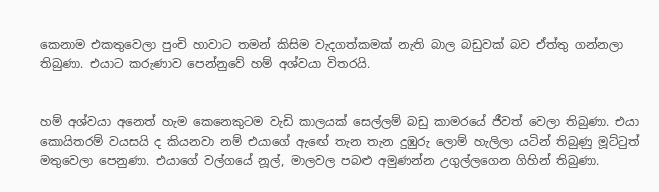කෙනාම එකතුවෙලා පුංචි හාවාට තමන් කිසිම වැදගත්කමක් නැති බාල බඩුවක් බව ඒත්තු ගන්නලා තිබුණා. එයාට කරුණාව පෙන්නුවේ හම් අශ්වයා විතරයි.


හම් අශ්වයා අනෙත් හැම කෙනෙකුටම වැඩි කාලයක් සෙල්ලම් බඩු කාමරයේ ජීවත් වෙලා තිබුණා. එයා කොයිතරම් වයසයි ද කියනවා නම් එයාගේ ඇඟේ තැන තැන දුඹුරු ලොම් හැලිලා යටින් තිබුණු මූට්ටුත් මතුවෙලා පෙනුණා. එයාගේ වල්ගයේ නූල්, මාලවල පබළු අමුණන්න උගුල්ලගෙන ගිහින් තිබුණා.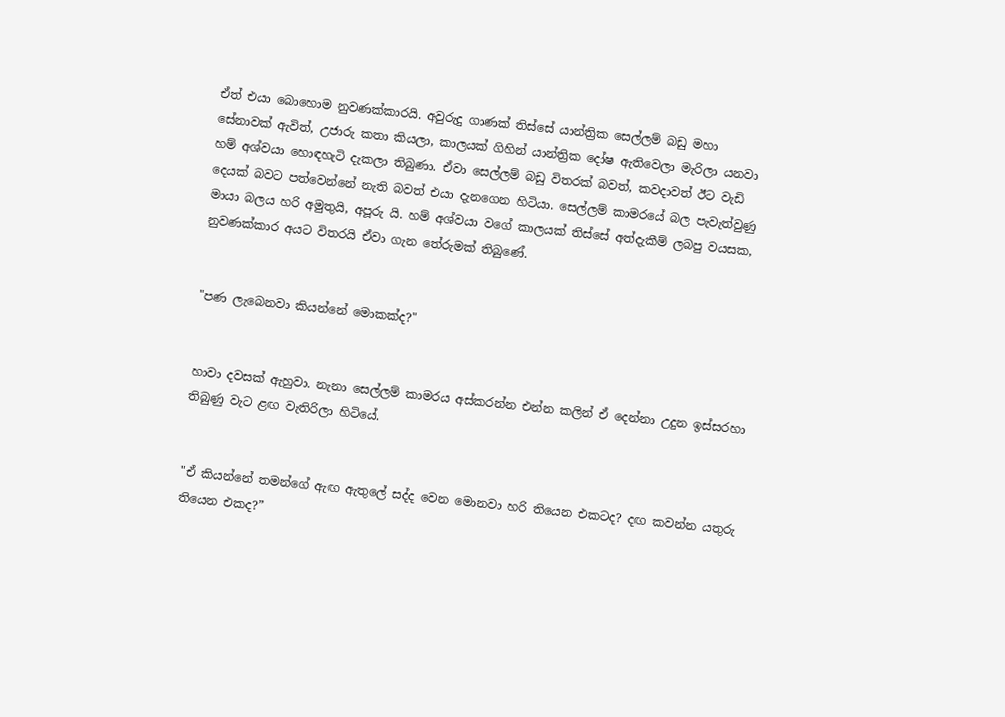ඒත් එයා බොහොම නුවණක්කාරයි. අවුරුදු ගාණක් තිස්සේ යාන්ත්‍රික සෙල්ලම් බඩු මහා සේනාවක් ඇවිත්, උජාරු කතා කියලා, කාලයක් ගිහින් යාන්ත්‍රික දෝෂ ඇතිවෙලා මැරිලා යනවා හම් අශ්වයා හොඳහැටි දැකලා තිබුණා. ඒවා සෙල්ලම් බඩු විතරක් බවත්, කවදාවත් ඊට වැඩි දෙයක් බවට පත්වෙන්නේ නැති බවත් එයා දැනගෙන හිටියා. සෙල්ලම් කාමරයේ බල පැවැත්වුණු මායා බලය හරි අමුතුයි, අපූරු යි. හම් අශ්වයා වගේ කාලයක් තිස්සේ අත්දැකීම් ලබපු වයසක, නුවණක්කාර අයට විතරයි ඒවා ගැන තේරුමක් තිබුණේ.


"පණ ලැබෙනවා කියන්නේ මොකක්ද?"


හාවා දවසක් ඇහුවා. නැනා සෙල්ලම් කාමරය අස්කරන්න එන්න කලින් ඒ දෙන්නා උදුන ඉස්සරහා තිබුණු වැට ළඟ වැතිරිලා හිටියේ.


"ඒ කියන්නේ තමන්ගේ ඇඟ ඇතුලේ සද්ද වෙන මොනවා හරි තියෙන එකටද? දඟ කවන්න යතුරු තියෙන එකද?”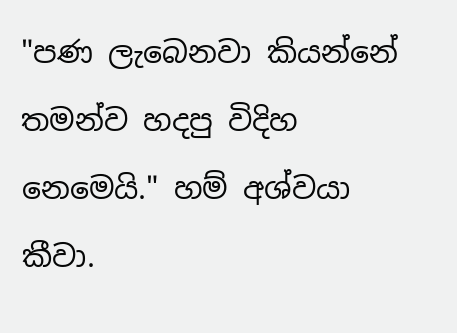"පණ ලැබෙනවා කියන්නේ තමන්ව හදපු විදිහ නෙමෙයි." හම් අශ්වයා කීවා.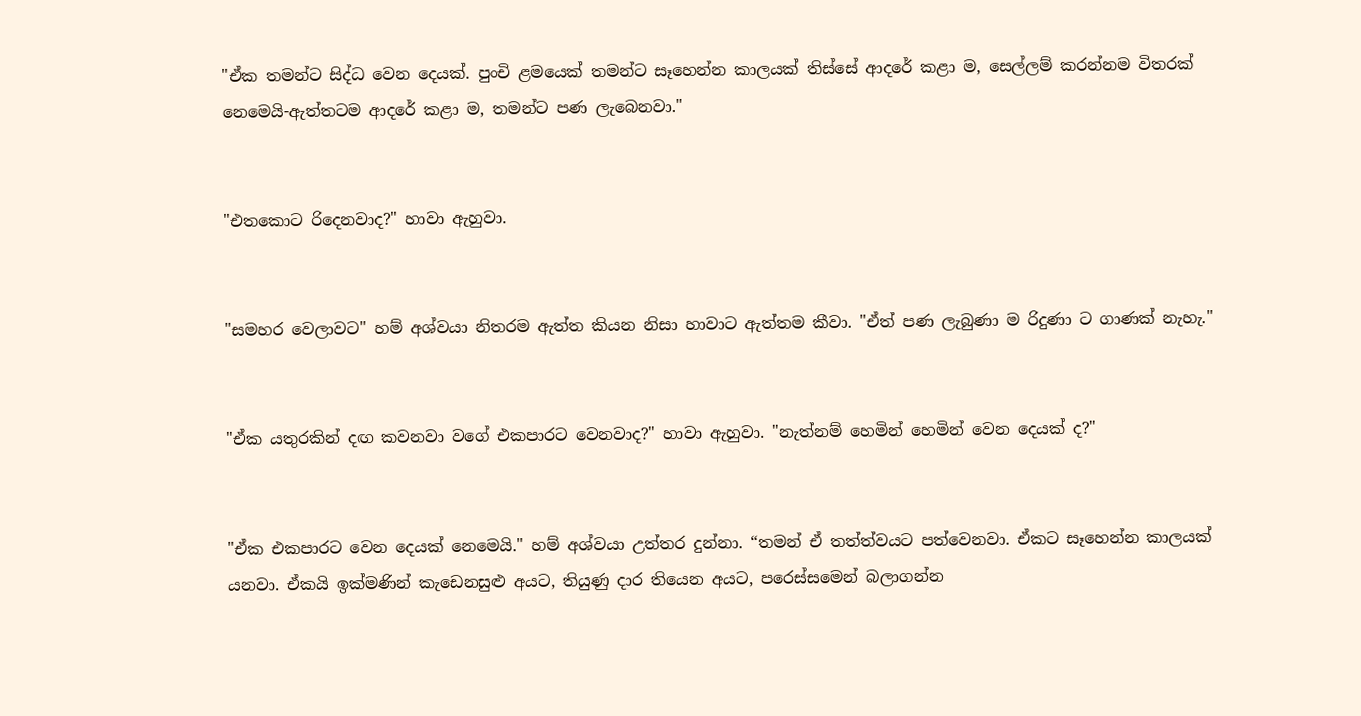"ඒක තමන්ට සිද්ධ වෙන දෙයක්. පුංචි ළමයෙක් තමන්ට සෑහෙන්න කාලයක් තිස්සේ ආදරේ කළා ම, සෙල්ලම් කරන්නම විතරක් නෙමෙයි-ඇත්තටම ආදරේ කළා ම, තමන්ට පණ ලැබෙනවා."


"එතකොට රිදෙනවාද?" හාවා ඇහුවා.


"සමහර වෙලාවට" හම් අශ්වයා නිතරම ඇත්ත කියන නිසා හාවාට ඇත්තම කීවා. "ඒත් පණ ලැබුණා ම රිදුණා ට ගාණක් නැහැ."


"ඒක යතුරකින් දඟ කවනවා වගේ එකපාරට වෙනවාද?" හාවා ඇහුවා. "නැත්නම් හෙමින් හෙමින් වෙන දෙයක් ද?"


"ඒක එකපාරට වෙන දෙයක් නෙමෙයි." හම් අශ්වයා උත්තර දුන්නා. “තමන් ඒ තත්ත්වයට පත්වෙනවා. ඒකට සෑහෙන්න කාලයක් යනවා. ඒකයි ඉක්මණින් කැඩෙනසුළු අයට, තියුණු දාර තියෙන අයට, පරෙස්සමෙන් බලාගන්න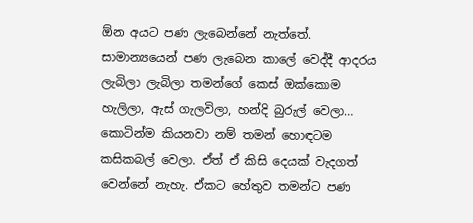ඕන අයට පණ ලැබෙන්නේ නැත්තේ. සාමාන්‍යයෙන් පණ ලැබෙන කාලේ වෙද්දී ආදරය ලැබිලා ලැබිලා තමන්ගේ කෙස් ඔක්කොම හැලිලා, ඇස් ගැලවිලා, හන්දි බුරුල් වෙලා… කොටින්ම කියනවා නම් තමන් හොඳටම කසිකබල් වෙලා. ඒත් ඒ කිසි දෙයක් වැදගත් වෙන්නේ නැහැ. ඒකට හේතුව තමන්ට පණ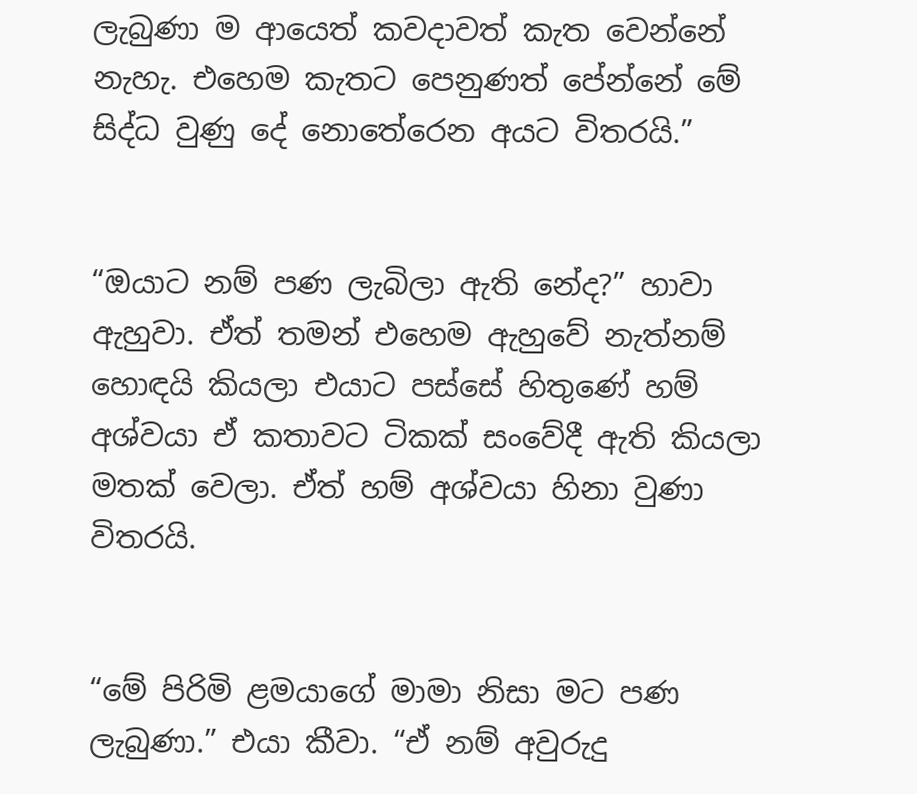ලැබුණා ම ආයෙත් කවදාවත් කැත වෙන්නේ නැහැ. එහෙම කැතට පෙනුණත් පේන්නේ මේ සිද්ධ වුණු දේ නොතේරෙන අයට විතරයි.”


“ඔයාට නම් පණ ලැබිලා ඇති නේද?” හාවා ඇහුවා. ඒත් තමන් එහෙම ඇහුවේ නැත්නම් හොඳයි කියලා එයාට පස්සේ හිතුණේ හම් අශ්වයා ඒ කතාවට ටිකක් සංවේදී ඇති කියලා මතක් වෙලා. ඒත් හම් අශ්වයා හිනා වුණා විතරයි.


“මේ පිරිමි ළමයාගේ මාමා නිසා මට පණ ලැබුණා.” එයා කීවා. “ඒ නම් අවුරුදු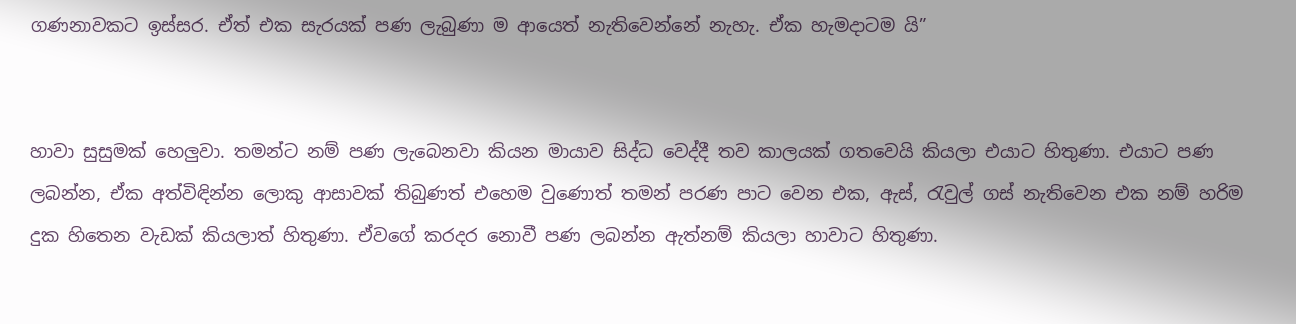ගණනාවකට ඉස්සර. ඒත් එක සැරයක් පණ ලැබුණා ම ආයෙත් නැතිවෙන්නේ නැහැ. ඒක හැමදාටම යි”


හාවා සුසුමක් හෙලුවා. තමන්ට නම් පණ ලැබෙනවා කියන මායාව සිද්ධ වෙද්දී තව කාලයක් ගතවෙයි කියලා එයාට හිතුණා. එයාට පණ ලබන්න, ඒක අත්විඳින්න ලොකු ආසාවක් තිබුණත් එහෙම වුණොත් තමන් පරණ පාට වෙන එක, ඇස්, රැවුල් ගස් නැතිවෙන එක නම් හරිම දුක හිතෙන වැඩක් කියලාත් හිතුණා. ඒවගේ කරදර නොවී පණ ලබන්න ඇත්නම් කියලා හාවාට හිතුණා.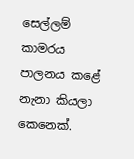සෙල්ලම් කාමරය පාලනය කළේ නැනා කියලා කෙනෙක්.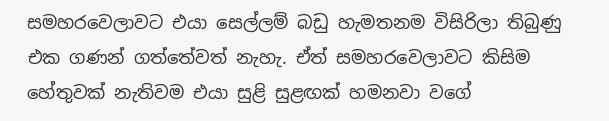සමහරවෙලාවට එයා සෙල්ලම් බඩු හැමතනම විසිරිලා තිබුණු එක ගණන් ගත්තේවත් නැහැ. ඒත් සමහරවෙලාවට කිසිම හේතුවක් නැතිවම එයා සුළි සුළඟක් හමනවා වගේ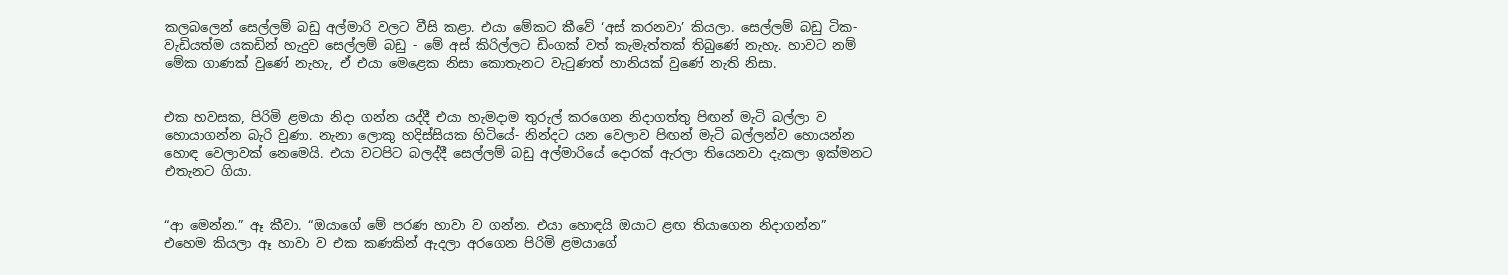කලබලෙන් සෙල්ලම් බඩු අල්මාරි වලට වීසි කළා. එයා මේකට කීවේ ‘අස් කරනවා’ කියලා. සෙල්ලම් බඩු ටික- වැඩියත්ම යකඩින් හැදුව සෙල්ලම් බඩු - මේ අස් කිරිල්ලට ඩිංගක් වත් කැමැත්තක් තිබුණේ නැහැ. හාවට නම් මේක ගාණක් වුණේ නැහැ, ඒ එයා මෙළෙක නිසා කොතැනට වැටුණත් හානියක් වුණේ නැති නිසා.


එක හවසක, පිරිමි ළමයා නිදා ගන්න යද්දී එයා හැමදාම තුරුල් කරගෙන නිදාගත්තු පිඟන් මැටි බල්ලා ව හොයාගන්න බැරි වුණා. නැනා ලොකු හදිස්සියක හිටියේ- නින්දට යන වෙලාව පිඟන් මැටි බල්ලන්ව හොයන්න හොඳ වෙලාවක් නෙමෙයි. එයා වටපිට බලද්දී සෙල්ලම් බඩු අල්මාරියේ දොරක් ඇරලා තියෙනවා දැකලා ඉක්මනට එතැනට ගියා.


“ආ මෙන්න.” ඈ කීවා. “ඔයාගේ මේ පරණ හාවා ව ගන්න. එයා හොඳයි ඔයාට ළඟ තියාගෙන නිදාගන්න” එහෙම කියලා ඈ හාවා ව එක කණකින් ඇදලා අරගෙන පිරිමි ළමයාගේ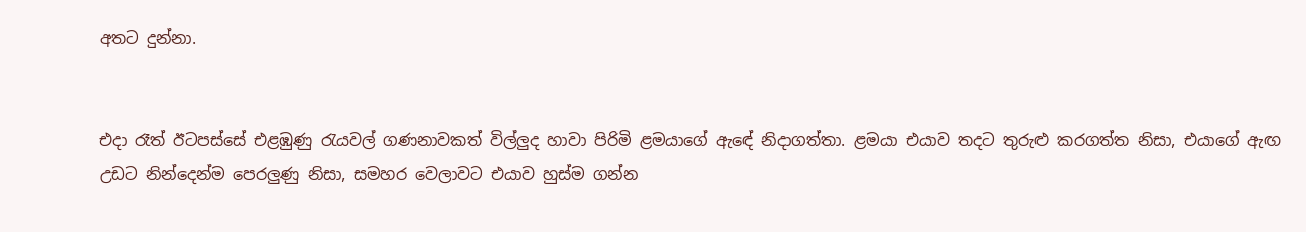අතට දුන්නා.


එදා රෑත් ඊටපස්සේ එළඹුණු රැයවල් ගණනාවකත් විල්ලුද හාවා පිරිමි ළමයාගේ ඇඳේ නිදාගත්තා. ළමයා එයාව තදට තුරුළු කරගත්ත නිසා, එයාගේ ඇඟ උඩට නින්දෙන්ම පෙරලුණු නිසා, සමහර වෙලාවට එයාව හුස්ම ගන්න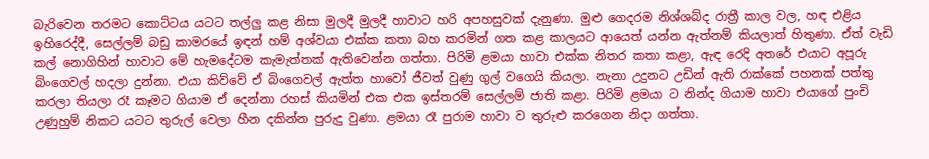බැරිවෙන තරමට කොට්ටය යටට තල්ලු කළ නිසා මුලදී මුලදී හාවාට හරි අපහසුවක් දැනුණා. මුළු ගෙදරම නිශ්ශබ්ද රාත්‍රී කාල වල, හඳ එළිය ඉහිරෙද්දී, සෙල්ලම් බඩු කාමරයේ ඉඳන් හම් අශ්වයා එක්ක කතා බහ කරමින් ගත කළ කාලයට ආයෙත් යන්න ඇත්නම් කියලාත් හිතුණා. ඒත් වැඩි කල් නොගිහින් හාවාට මේ හැමදේටම කැමැත්තක් ඇතිවෙන්න ගත්තා. පිරිමි ළමයා හාවා එක්ක නිතර කතා කළා, ඇඳ රෙදි අතරේ එයාට අපූරු බිංගෙවල් හදලා දුන්නා. එයා කිව්වේ ඒ බිංගෙවල් ඇත්ත හාවෝ ජීවත් වුණු ගුල් වගෙයි කියලා. නැනා උදුනට උඩින් ඇති රාක්කේ පහනක් පත්තු කරලා තියලා රෑ කෑමට ගියාම ඒ දෙන්නා රහස් කියමින් එක එක ඉස්තරම් සෙල්ලම් ජාති කළා. පිරිමි ළමයා ට නින්ද ගියාම හාවා එයාගේ පුංචි උණුහුම් නිකට යටට තුරුල් වෙලා හීන දකින්න පුරුදු වුණා. ළමයා රෑ පුරාම හාවා ව තුරුළු කරගෙන නිදා ගත්තා.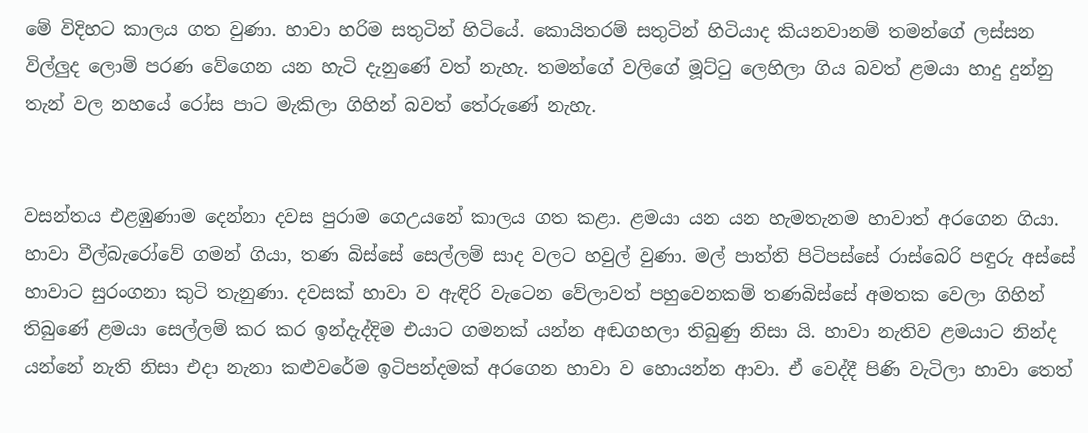මේ විදිහට කාලය ගත වුණා. හාවා හරිම සතුටින් හිටියේ. කොයිතරම් සතුටින් හිටියාද කියනවානම් තමන්ගේ ලස්සන විල්ලුද ලොම් පරණ වේගෙන යන හැටි දැනුණේ වත් නැහැ. තමන්ගේ වලිගේ මූට්ටු ලෙහිලා ගිය බවත් ළමයා හාදු දුන්නු තැන් වල නහයේ රෝස පාට මැකිලා ගිහින් බවත් තේරුණේ නැහැ.


වසන්තය එළඹුණාම දෙන්නා දවස පුරාම ගෙඋයනේ කාලය ගත කළා. ළමයා යන යන හැමතැනම හාවාත් අරගෙන ගියා. හාවා වීල්බැරෝවේ ගමන් ගියා, තණ බිස්සේ සෙල්ලම් සාද වලට හවුල් වුණා. මල් පාත්ති පිටිපස්සේ රාස්බෙරි පඳුරු අස්සේ හාවාට සුරංගනා කුටි තැනුණා. දවසක් හාවා ව ඇඳිරි වැටෙන වේලාවත් පහුවෙනකම් තණබිස්සේ අමතක වෙලා ගිහින් තිබුණේ ළමයා සෙල්ලම් කර කර ඉන්දැද්දිම එයාට ගමනක් යන්න අඬගහලා තිබුණු නිසා යි. හාවා නැතිව ළමයාට නින්ද යන්නේ නැති නිසා එදා නැනා කළුවරේම ඉටිපන්දමක් අරගෙන හාවා ව හොයන්න ආවා. ඒ වෙද්දී පිණි වැටිලා හාවා තෙත්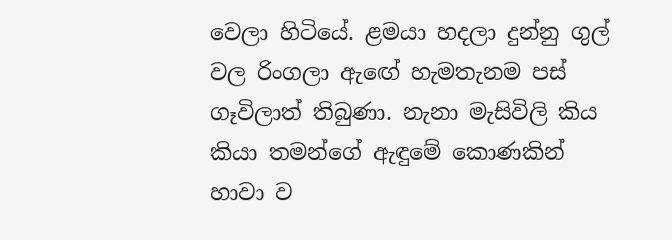වෙලා හිටියේ. ළමයා හදලා දුන්නු ගුල් වල රිංගලා ඇඟේ හැමතැනම පස් ගෑවිලාත් තිබුණා. නැනා මැසිවිලි කිය කියා තමන්ගේ ඇඳුමේ කොණකින් හාවා ව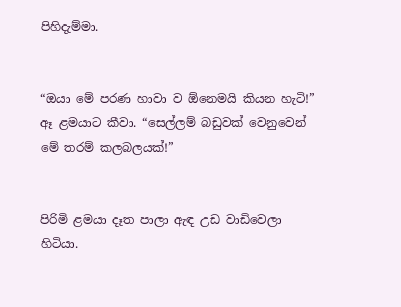පිහිදැම්මා.


“ඔයා මේ පරණ හාවා ව ඕනෙමයි කියන හැටි!” ඈ ළමයාට කීවා. “සෙල්ලම් බඩුවක් වෙනුවෙන් මේ තරම් කලබලයක්!”


පිරිමි ළමයා දෑත පාලා ඇඳ උඩ වාඩිවෙලා හිටියා.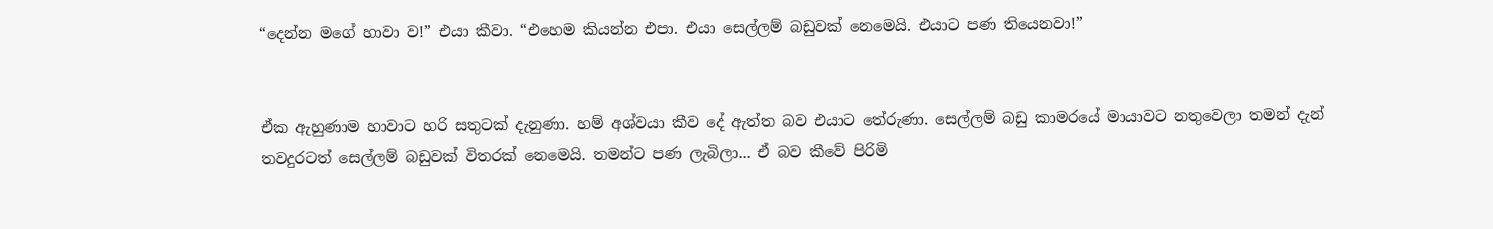“දෙන්න මගේ හාවා ව!” එයා කීවා. “එහෙම කියන්න එපා. එයා සෙල්ලම් බඩුවක් නෙමෙයි. එයාට පණ තියෙනවා!”


ඒක ඇහුණාම හාවාට හරි සතුටක් දැනුණා. හම් අශ්වයා කීව දේ ඇත්ත බව එයාට තේරුණා. සෙල්ලම් බඩු කාමරයේ මායාවට නතුවෙලා තමන් දැන් තවදුරටත් සෙල්ලම් බඩුවක් විතරක් නෙමෙයි. තමන්ට පණ ලැබිලා... ඒ බව කීවේ පිරිමි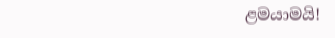ළමයාමයි!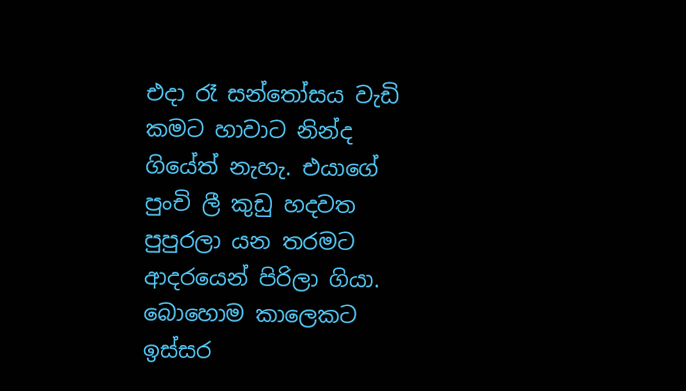එදා රෑ සන්තෝසය වැඩි කමට හාවාට නින්ද ගියේත් නැහැ. එයාගේ පුංචි ලී කුඩු හදවත පුපුරලා යන තරමට ආදරයෙන් පිරිලා ගියා. බොහොම කාලෙකට ඉස්සර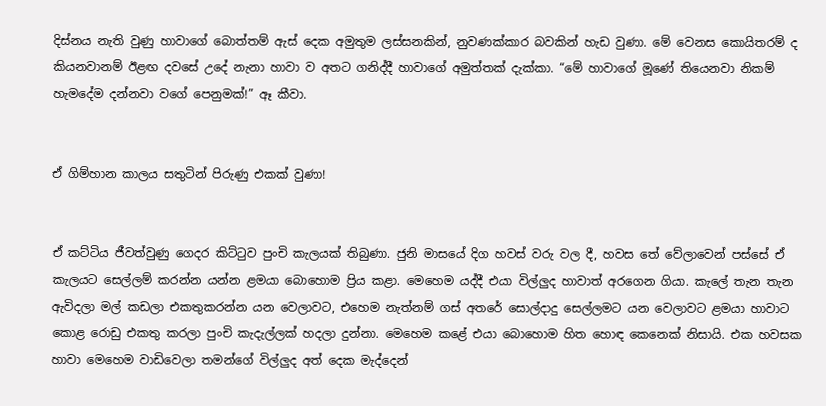දිස්නය නැති වුණු හාවාගේ බොත්තම් ඇස් දෙක අමුතුම ලස්සනකින්, නුවණක්කාර බවකින් හැඩ වුණා. මේ වෙනස කොයිතරම් ද කියනවානම් ඊළඟ දවසේ උදේ නැනා හාවා ව අතට ගනිද්දී හාවාගේ අමුත්තක් දැක්කා. “මේ හාවාගේ මූණේ තියෙනවා නිකම් හැමදේම දන්නවා වගේ පෙනුමක්!” ඈ කීවා.


ඒ ගිම්හාන කාලය සතුටින් පිරුණු එකක් වුණා!


ඒ කට්ටිය ජීවත්වුණු ගෙදර කිට්ටුව පුංචි කැලයක් තිබුණා. ජුනි මාසයේ දිග හවස් වරු වල දී, හවස තේ වේලාවෙන් පස්සේ ඒ කැලයට සෙල්ලම් කරන්න යන්න ළමයා බොහොම ප්‍රිය කළා. මෙහෙම යද්දී එයා විල්ලුද හාවාත් අරගෙන ගියා. කැලේ තැන තැන ඇවිදලා මල් කඩලා එකතුකරන්න යන වෙලාවට, එහෙම නැත්නම් ගස් අතරේ සොල්දාදු සෙල්ලමට යන වෙලාවට ළමයා හාවාට කොළ රොඩු එකතු කරලා පුංචි කැදැල්ලක් හදලා දුන්නා. මෙහෙම කළේ එයා බොහොම හිත හොඳ කෙනෙක් නිසායි. එක හවසක හාවා මෙහෙම වාඩිවෙලා තමන්ගේ විල්ලුද අත් දෙක මැද්දෙන්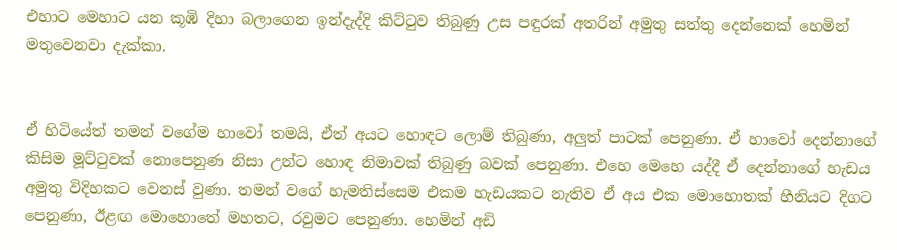එහාට මෙහාට යන කූඹි දිහා බලාගෙන ඉන්දැද්දි කිට්ටුව තිබුණු උස පඳුරක් අතරින් අමුතු සත්තු දෙන්නෙක් හෙමින් මතුවෙනවා දැක්කා.


ඒ හිටියේත් තමන් වගේම හාවෝ තමයි, ඒත් අයට හොඳට ලොම් තිබුණා, අලුත් පාටක් පෙනුණා. ඒ හාවෝ දෙන්නාගේ කිසිම මූට්ටුවක් නොපෙනුණ නිසා උන්ට හොඳ නිමාවක් තිබුණු බවක් පෙනුණා. එහෙ මෙහෙ යද්දී ඒ දෙන්නාගේ හැඩය අමුතු විදිහකට වෙනස් වුණා. තමන් වගේ හැමතිස්සෙම එකම හැඩයකට නැතිව ඒ අය එක මොහොතක් හීනියට දිගට පෙනුණා, ඊළඟ මොහොතේ මහතට, රවුමට පෙනුණා. හෙමින් අඩි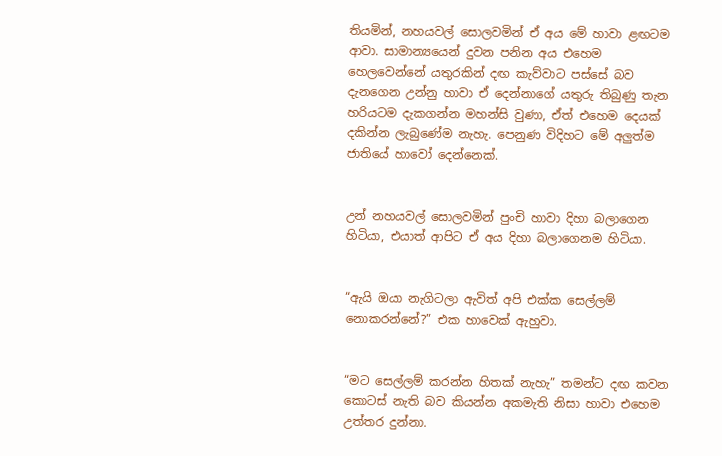තියමින්, නහයවල් සොලවමින් ඒ අය මේ හාවා ළඟටම ආවා. සාමාන්‍යයෙන් දුවන පනින අය එහෙම හෙලවෙන්නේ යතුරකින් දඟ කැව්වාට පස්සේ බව දැනගෙන උන්නු හාවා ඒ දෙන්නාගේ යතුරු තිබුණු තැන හරියටම දැකගන්න මහන්සි වුණා, ඒත් එහෙම දෙයක් දකින්න ලැබුණේම නැහැ. පෙනුණ විදිහට මේ අලුත්ම ජාතියේ හාවෝ දෙන්නෙක්.


උන් නහයවල් සොලවමින් පුංචි හාවා දිහා බලාගෙන හිටියා, එයාත් ආපිට ඒ අය දිහා බලාගෙනම හිටියා.


“ඇයි ඔයා නැගිටලා ඇවිත් අපි එක්ක සෙල්ලම් නොකරන්නේ?” එක හාවෙක් ඇහුවා.


“මට සෙල්ලම් කරන්න හිතක් නැහැ” තමන්ට දඟ කවන කොටස් නැති බව කියන්න අකමැති නිසා හාවා එහෙම උත්තර දුන්නා.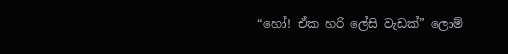“හෝ! ඒක හරි ලේසි වැඩක්” ලොම්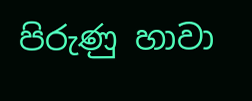පිරුණු හාවා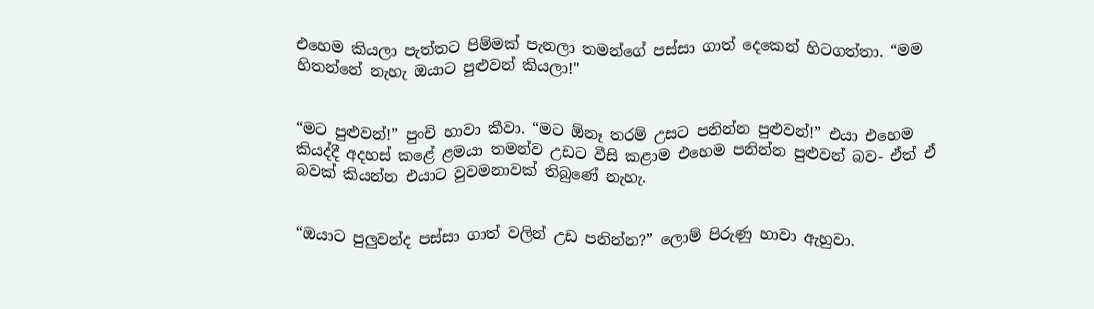එහෙම කියලා පැත්තට පිම්මක් පැනලා තමන්ගේ පස්සා ගාත් දෙකෙන් හිටගත්තා. “මම හිතන්නේ නැහැ ඔයාට පුළුවන් කියලා!"


“මට පුළුවන්!” පුංචි හාවා කීවා. “මට ඕනෑ තරම් උසට පනින්න පුළුවන්!” එයා එහෙම කියද්දී අදහස් කළේ ළමයා තමන්ව උඩට වීසි කළාම එහෙම පනින්න පුළුවන් බව- ඒත් ඒ බවක් කියන්න එයාට වුවමනාවක් තිබුණේ නැහැ.


“ඔයාට පුලුවන්ද පස්සා ගාත් වලින් උඩ පනින්න?” ලොම් පිරුණු හාවා ඇහුවා.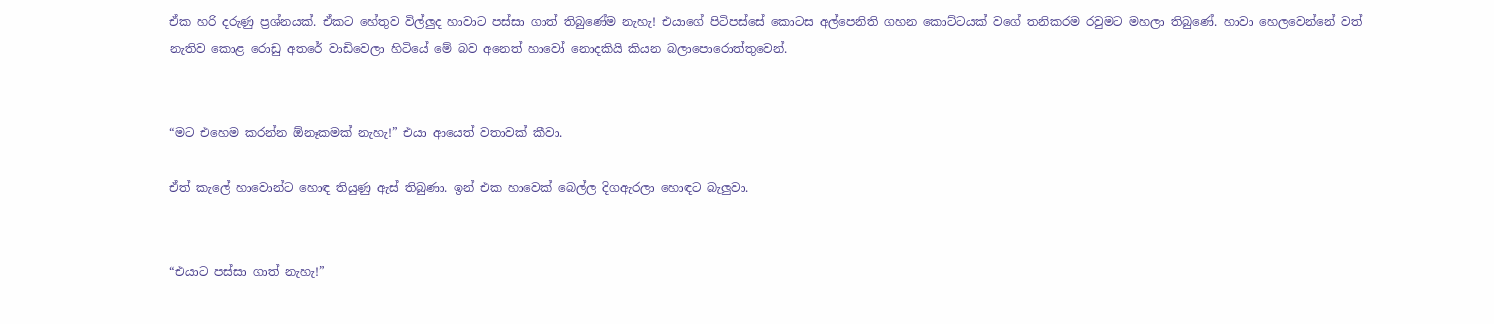ඒක හරි දරුණු ප්‍රශ්නයක්. ඒකට හේතුව විල්ලුද හාවාට පස්සා ගාත් තිබුණේම නැහැ! එයාගේ පිටිපස්සේ කොටස අල්පෙනිති ගහන කොට්ටයක් වගේ තනිකරම රවුමට මහලා තිබුණේ. හාවා හෙලවෙන්නේ වත් නැතිව කොළ රොඩු අතරේ වාඩිවෙලා හිටියේ මේ බව අනෙත් හාවෝ නොදකියි කියන බලාපොරොත්තුවෙන්.


“මට එහෙම කරන්න ඕනෑකමක් නැහැ!” එයා ආයෙත් වතාවක් කීවා.

ඒත් කැලේ හාවොන්ට හොඳ තියුණු ඇස් තිබුණා. ඉන් එක හාවෙක් බෙල්ල දිගඇරලා හොඳට බැලුවා.


“එයාට පස්සා ගාත් නැහැ!”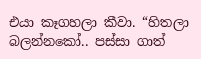එයා කෑගහලා කීවා. “හිතලා බලන්නකෝ.. පස්සා ගාත්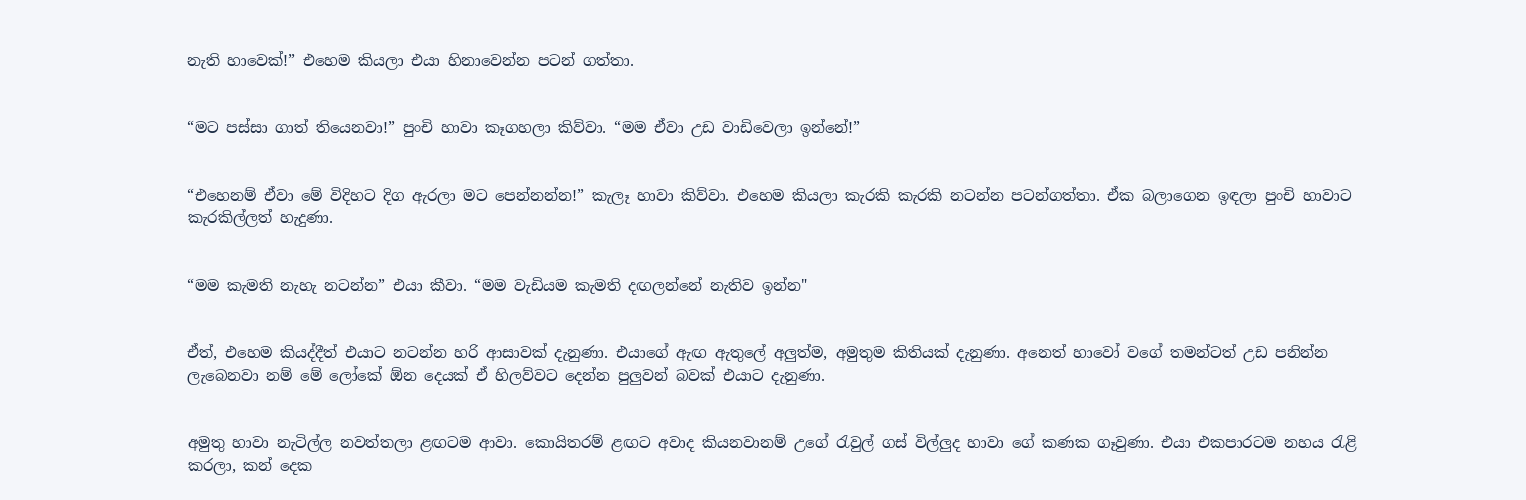නැති හාවෙක්!” එහෙම කියලා එයා හිනාවෙන්න පටන් ගත්තා.


“මට පස්සා ගාත් තියෙනවා!” පුංචි හාවා කෑගහලා කිව්වා. “මම ඒවා උඩ වාඩිවෙලා ඉන්නේ!”


“එහෙනම් ඒවා මේ විදිහට දිග ඇරලා මට පෙන්නන්න!” කැලෑ හාවා කිව්වා. එහෙම කියලා කැරකි කැරකි නටන්න පටන්ගත්තා. ඒක බලාගෙන ඉඳලා පුංචි හාවාට කැරකිල්ලත් හැදුණා.


“මම කැමති නැහැ නටන්න” එයා කීවා. “මම වැඩියම කැමති දඟලන්නේ නැතිව ඉන්න"


ඒත්, එහෙම කියද්දීත් එයාට නටන්න හරි ආසාවක් දැනුණා. එයාගේ ඇඟ ඇතුලේ අලුත්ම, අමුතුම කිතියක් දැනුණා. අනෙත් හාවෝ වගේ තමන්ටත් උඩ පනින්න ලැබෙනවා නම් මේ ලෝකේ ඕන දෙයක් ඒ හිලව්වට දෙන්න පුලුවන් බවක් එයාට දැනුණා.


අමුතු හාවා නැටිල්ල නවත්තලා ළඟටම ආවා. කොයිතරම් ළඟට අවාද කියනවානම් උගේ රැවුල් ගස් විල්ලුද හාවා ගේ කණක ගෑවුණා. එයා එකපාරටම නහය රැළි කරලා, කන් දෙක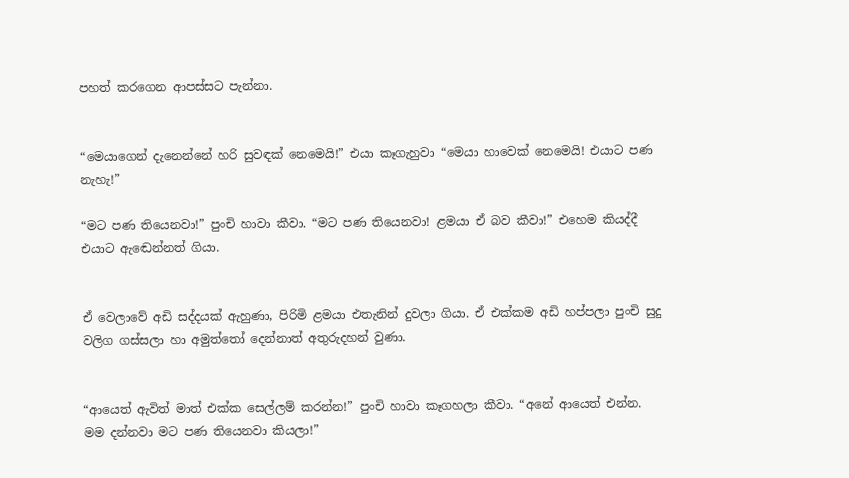පහත් කරගෙන ආපස්සට පැන්නා.


“මෙයාගෙන් දැනෙන්නේ හරි සුවඳක් නෙමෙයි!” එයා කෑගැහුවා “මෙයා හාවෙක් නෙමෙයි! එයාට පණ නැහැ!”

“මට පණ තියෙනවා!” පුංචි හාවා කීවා. “මට පණ තියෙනවා! ළමයා ඒ බව කීවා!” එහෙම කියද්දී එයාට ඇඬෙන්නත් ගියා.


ඒ වෙලාවේ අඩි සද්දයක් ඇහුණා, පිරිමි ළමයා එතැනින් දුවලා ගියා. ඒ එක්කම අඩි හප්පලා පුංචි සුදු වලිග ගස්සලා හා අමුත්තෝ දෙන්නාත් අතුරුදහන් වුණා.


“ආයෙත් ඇවිත් මාත් එක්ක සෙල්ලම් කරන්න!” පුංචි හාවා කෑගහලා කීවා. “අනේ ආයෙත් එන්න. මම දන්නවා මට පණ තියෙනවා කියලා!”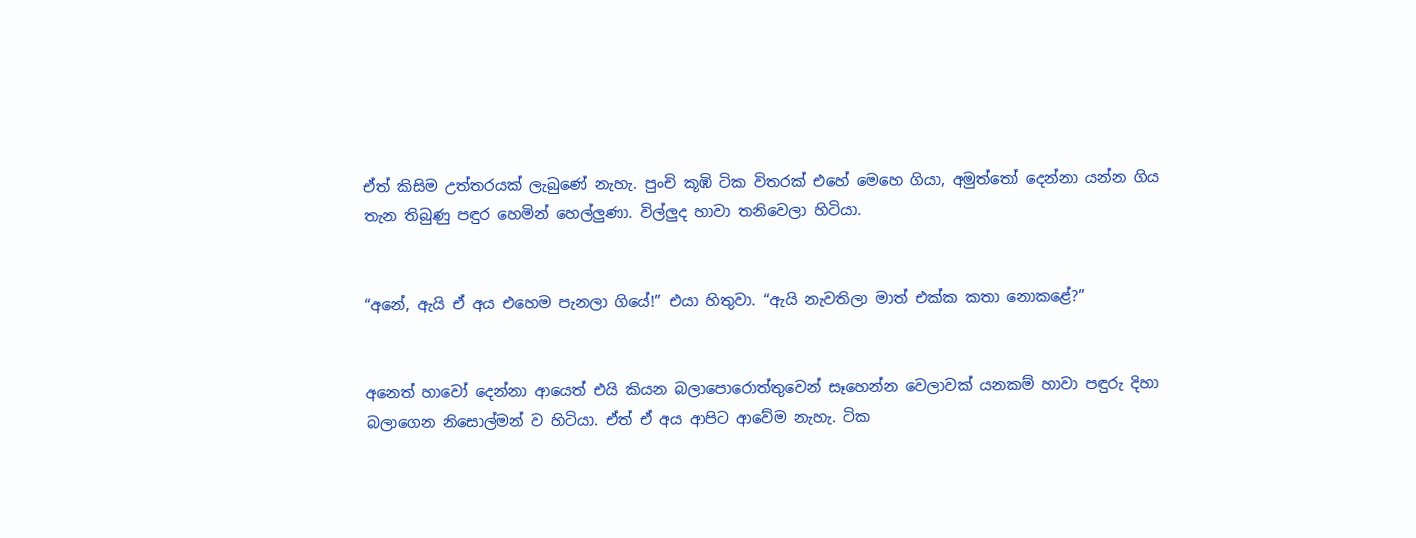ඒත් කිසිම උත්තරයක් ලැබුණේ නැහැ. පුංචි කූඹි ටික විතරක් එහේ මෙහෙ ගියා, අමුත්තෝ දෙන්නා යන්න ගිය තැන තිබුණු පඳුර හෙමින් හෙල්ලුණා. විල්ලුද හාවා තනිවෙලා හිටියා.


“අනේ, ඇයි ඒ අය එහෙම පැනලා ගියේ!” එයා හිතුවා. “ඇයි නැවතිලා මාත් එක්ක කතා නොකළේ?”


අනෙත් හාවෝ දෙන්නා ආයෙත් එයි කියන බලාපොරොත්තුවෙන් සෑහෙන්න වෙලාවක් යනකම් හාවා පඳුරු දිහා බලාගෙන නිසොල්මන් ව හිටියා. ඒත් ඒ අය ආපිට ආවේම නැහැ. ටික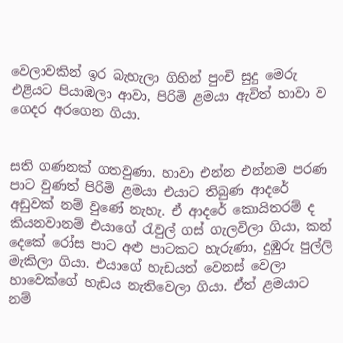වෙලාවකින් ඉර බැහැලා ගිහින් පුංචි සුදු මෙරු එළියට පියාඹලා ආවා, පිරිමි ළමයා ඇවිත් හාවා ව ගෙදර අරගෙන ගියා.


සති ගණනක් ගතවුණා. හාවා එන්න එන්නම පරණ පාට වුණත් පිරිමි ළමයා එයාට තිබුණ ආදරේ අඩුවක් නම් වුණේ නැහැ. ඒ ආදරේ කොයිතරම් ද කියනවානම් එයාගේ රැවුල් ගස් ගැලවිලා ගියා, කන් දෙකේ රෝස පාට අළු පාටකට හැරුණා, දුඹුරු පුල්ලි මැකිලා ගියා. එයාගේ හැඩයත් වෙනස් වෙලා හාවෙක්ගේ හැඩය නැතිවෙලා ගියා. ඒත් ළමයාට නම්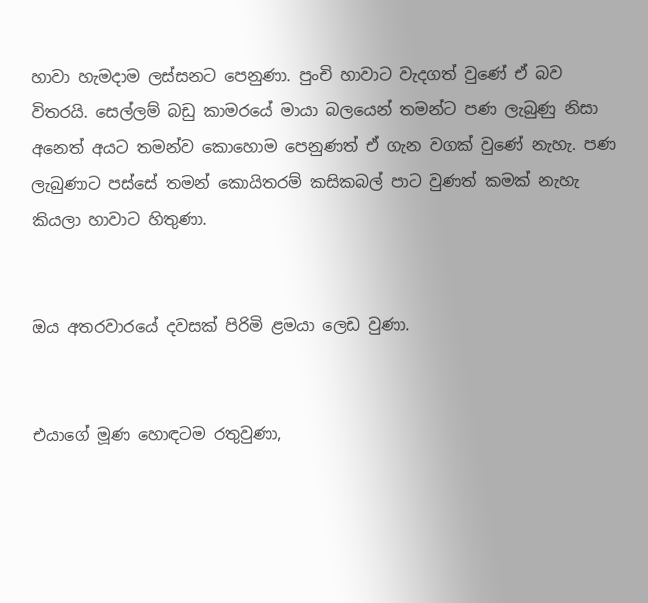හාවා හැමදාම ලස්සනට පෙනුණා. පුංචි හාවාට වැදගත් වුණේ ඒ බව විතරයි. සෙල්ලම් බඩු කාමරයේ මායා බලයෙන් තමන්ට පණ ලැබුණු නිසා අනෙත් අයට තමන්ව කොහොම පෙනුණත් ඒ ගැන වගක් වුණේ නැහැ. පණ ලැබුණාට පස්සේ තමන් කොයිතරම් කසිකබල් පාට වුණත් කමක් නැහැ කියලා හාවාට හිතුණා.


ඔය අතරවාරයේ දවසක් පිරිමි ළමයා ලෙඩ වුණා.


එයාගේ මූණ හොඳටම රතුවුණා,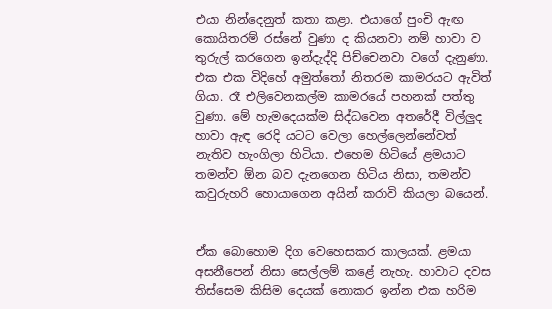එයා නින්දෙනුත් කතා කළා. එයාගේ පුංචි ඇඟ කොයිතරම් රස්නේ වුණා ද කියනවා නම් හාවා ව තුරුල් කරගෙන ඉන්දැද්දි පිච්චෙනවා වගේ දැනුණා. එක එක විදිහේ අමුත්තෝ නිතරම කාමරයට ඇවිත් ගියා. රෑ එලිවෙනකල්ම කාමරයේ පහනක් පත්තු වුණා. මේ හැමදෙයක්ම සිද්ධවෙන අතරේදී විල්ලුද හාවා ඇඳ රෙදි යටට වෙලා හෙල්ලෙන්නේවත් නැතිව හැංගිලා හිටියා. එහෙම හිටියේ ළමයාට තමන්ව ඕන බව දැනගෙන හිටිය නිසා, තමන්ව කවුරුහරි හොයාගෙන අයින් කරාවි කියලා බයෙන්.


ඒක බොහොම දිග වෙහෙසකර කාලයක්. ළමයා අසනීපෙන් නිසා සෙල්ලම් කළේ නැහැ. හාවාට දවස තිස්සෙම කිසිම දෙයක් නොකර ඉන්න එක හරිම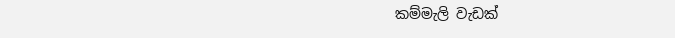කම්මැලි වැඩක්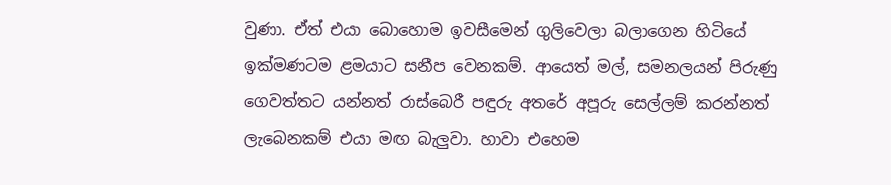වුණා. ඒත් එයා බොහොම ඉවසීමෙන් ගුලිවෙලා බලාගෙන හිටියේ ඉක්මණටම ළමයාට සනීප වෙනකම්. ආයෙත් මල්, සමනලයන් පිරුණු ගෙවත්තට යන්නත් රාස්බෙරී පඳුරු අතරේ අපූරු සෙල්ලම් කරන්නත් ලැබෙනකම් එයා මඟ බැලුවා. හාවා එහෙම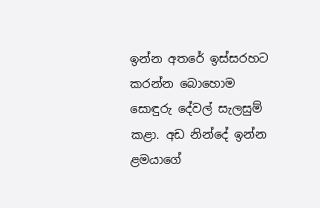ඉන්න අතරේ ඉස්සරහට කරන්න බොහොම සොඳුරු දේවල් සැලසුම් කළා. අඩ නින්දේ ඉන්න ළමයාගේ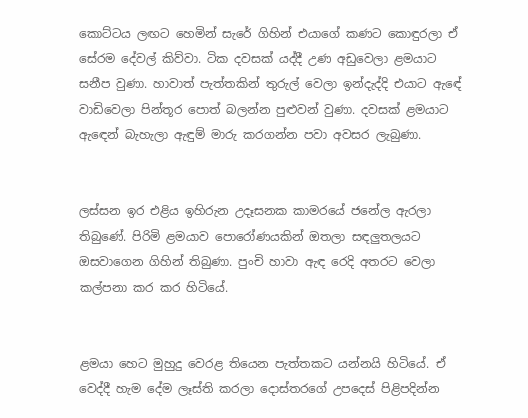කොට්ටය ලඟට හෙමින් සැරේ ගිහින් එයාගේ කණට කොඳුරලා ඒ සේරම දේවල් කිව්වා. ටික දවසක් යද්දී උණ අඩුවෙලා ළමයාට සනීප වුණා. හාවාත් පැත්තකින් තුරුල් වෙලා ඉන්දැද්දි එයාට ඇඳේ වාඩිවෙලා පින්තූර පොත් බලන්න පුළුවන් වුණා. දවසක් ළමයාට ඇඳෙන් බැහැලා ඇඳුම් මාරු කරගන්න පවා අවසර ලැබුණා.


ලස්සන ඉර එළිය ඉහිරුන උදෑසනක කාමරයේ ජනේල ඇරලා තිබුණේ. පිරිමි ළමයාව පොරෝණයකින් ඔතලා සඳලුතලයට ඔසවාගෙන ගිහින් තිබුණා. පුංචි හාවා ඇඳ රෙදි අතරට වෙලා කල්පනා කර කර හිටියේ.


ළමයා හෙට මුහුදු වෙරළ තියෙන පැත්තකට යන්නයි හිටියේ. ඒ වෙද්දී හැම දේම ලෑස්ති කරලා දොස්තරගේ උපදෙස් පිළිපදින්න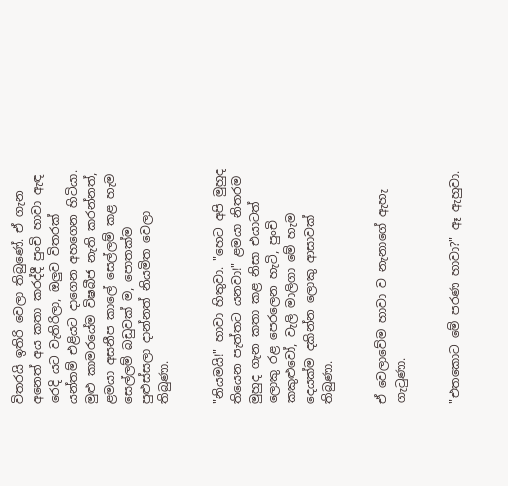විතරයි ඉතිරි වෙලා තිබුණේ. ඒ ගැන අනෙත් අය කතා කරද්දී පුංචි හාවා ඇඳ රෙදි යට වැතිරිලා, ඔලුව විතරක් යන්තම් එළියට දාගෙන අහගෙන හිටියා. මුළු කාමරයේම විෂබීජ නැති කරන්නත්, ළමයා අසනීප කාලේ සෙල්ලම් කළ හැම සෙල්ලම් බඩුවක් ම, පොතක්ම පුළුස්සලා දාන්නත් නියමිත වෙලා තිබුණා.


"නියමයි!" හාවා හිතුවා. "හෙට අපි මුහුද තියෙන පැත්තට යනවා!" ළමයා නිතරම මුහුද ගැන කතා කළ නිසා එයාටත් ලොකු රළ පෙරලෙන හැටි, පුංචි කකුළුවෝ, වැලි මාලිගා මේ හැම දෙයක්ම දකින්න ලොකු ආසාවක් තිබුණා.


ඒ වෙලාවේම හාවා ව නැනාගේ ඇහැ ගැටුණා.


"එතකොට මේ පරණ හාවා?" ඈ ඇහුවා.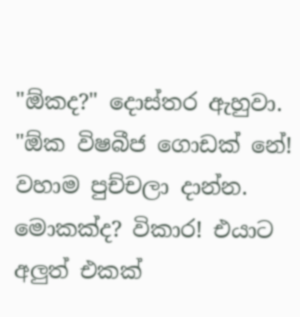"ඕකද?" දොස්තර ඇහුවා. "ඕක විෂබීජ ගොඩක් නේ! වහාම පුච්චලා දාන්න. මොකක්ද? විකාර! එයාට අලුත් එකක්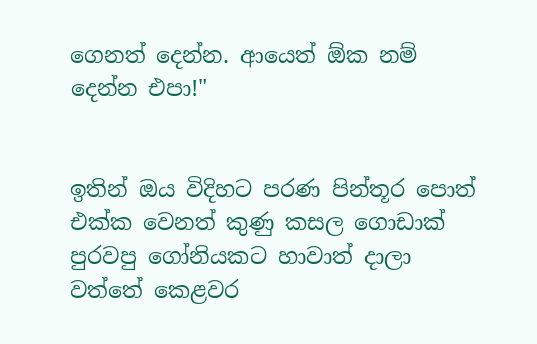ගෙනත් දෙන්න. ආයෙත් ඕක නම් දෙන්න එපා!"


ඉතින් ඔය විදිහට පරණ පින්තූර පොත් එක්ක වෙනත් කුණු කසල ගොඩාක් පුරවපු ගෝනියකට හාවාත් දාලා වත්තේ කෙළවර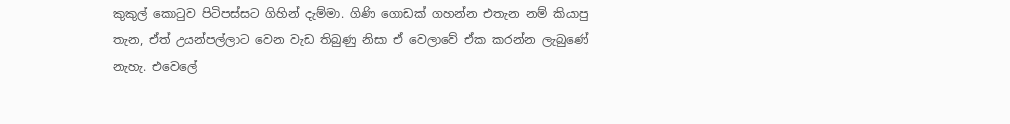කුකුල් කොටුව පිටිපස්සට ගිහින් දැම්මා. ගිණි ගොඩක් ගහන්න එතැන නම් කියාපු තැන, ඒත් උයන්පල්ලාට වෙන වැඩ තිබුණු නිසා ඒ වෙලාවේ ඒක කරන්න ලැබුණේ නැහැ. එවෙලේ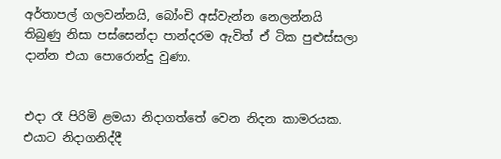අර්තාපල් ගලවන්නයි, බෝංචි අස්වැන්න නෙලන්නයි තිබුණු නිසා පස්සෙන්දා පාන්දරම ඇවිත් ඒ ටික පුළුස්සලා දාන්න එයා පොරොන්දු වුණා.


එදා රෑ පිරිමි ළමයා නිදාගත්තේ වෙන නිදන කාමරයක. එයාට නිදාගනිද්දී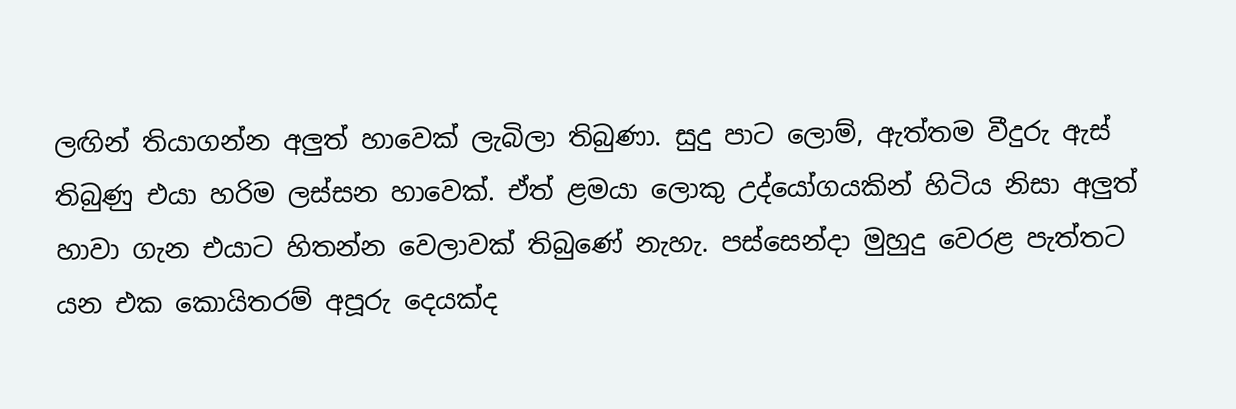ලඟින් තියාගන්න අලුත් හාවෙක් ලැබිලා තිබුණා. සුදු පාට ලොම්, ඇත්තම වීදුරු ඇස් තිබුණු එයා හරිම ලස්සන හාවෙක්. ඒත් ළමයා ලොකු උද්යෝගයකින් හිටිය නිසා අලුත් හාවා ගැන එයාට හිතන්න වෙලාවක් තිබුණේ නැහැ. පස්සෙන්දා මුහුදු වෙරළ පැත්තට යන එක කොයිතරම් අපූරු දෙයක්ද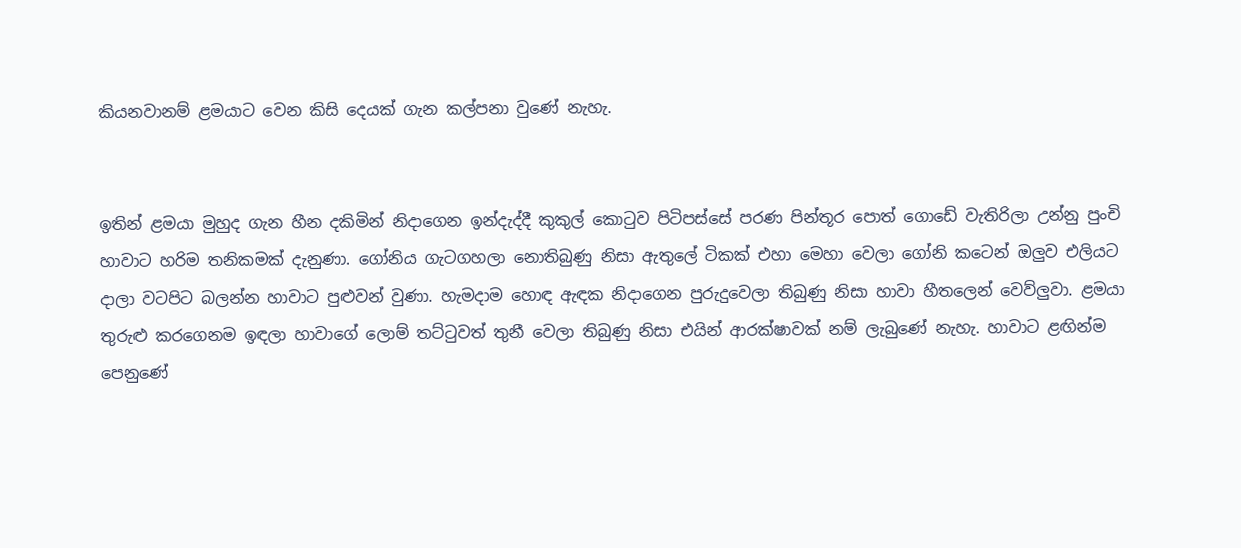කියනවානම් ළමයාට වෙන කිසි දෙයක් ගැන කල්පනා වුණේ නැහැ.


ඉතින් ළමයා මුහුද ගැන හීන දකිමින් නිදාගෙන ඉන්දැද්දී කුකුල් කොටුව පිටිපස්සේ පරණ පින්තූර පොත් ගොඩේ වැතිරිලා උන්නු පුංචි හාවාට හරිම තනිකමක් දැනුණා. ගෝනිය ගැටගහලා නොතිබුණු නිසා ඇතුලේ ටිකක් එහා මෙහා වෙලා ගෝනි කටෙන් ඔලුව එලියට දාලා වටපිට බලන්න හාවාට පුළුවන් වුණා. හැමදාම හොඳ ඇඳක නිදාගෙන පුරුදුවෙලා තිබුණු නිසා හාවා හීතලෙන් වෙව්ලුවා. ළමයා තුරුළු කරගෙනම ඉඳලා හාවාගේ ලොම් තට්ටුවත් තුනී වෙලා තිබුණු නිසා එයින් ආරක්ෂාවක් නම් ලැබුණේ නැහැ. හාවාට ළඟින්ම පෙනුණේ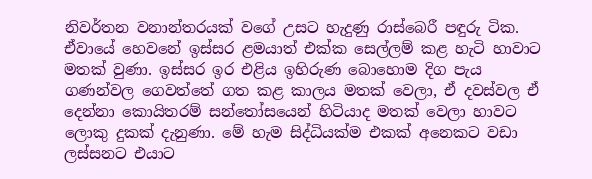නිවර්තන වනාන්තරයක් වගේ උසට හැදුණු රාස්බෙරී පඳුරු ටික. ඒවායේ හෙවනේ ඉස්සර ළමයාත් එක්ක සෙල්ලම් කළ හැටි හාවාට මතක් වුණා. ඉස්සර ඉර එළිය ඉහිරුණ බොහොම දිග පැය ගණන්වල ගෙවත්තේ ගත කළ කාලය මතක් වෙලා, ඒ දවස්වල ඒ දෙන්නා කොයිතරම් සන්තෝසයෙන් හිටියාද මතක් වෙලා හාවට ලොකු දුකක් දැනුණා. මේ හැම සිද්ධියක්ම එකක් අනෙකට වඩා ලස්සනට එයාට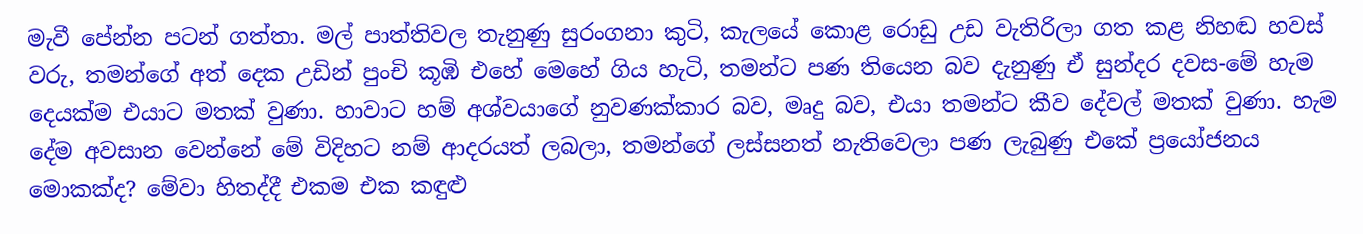මැවී පේන්න පටන් ගත්තා. මල් පාත්තිවල තැනුණු සුරංගනා කුටි, කැලයේ කොළ රොඩු උඩ වැතිරිලා ගත කළ නිහඬ හවස් වරු, තමන්ගේ අත් දෙක උඩින් පුංචි කූඹි එහේ මෙහේ ගිය හැටි, තමන්ට පණ තියෙන බව දැනුණු ඒ සුන්දර දවස-මේ හැම දෙයක්ම එයාට මතක් වුණා. හාවාට හම් අශ්වයාගේ නුවණක්කාර බව, මෘදු බව, එයා තමන්ට කීව දේවල් මතක් වුණා. හැම දේම අවසාන වෙන්නේ මේ විදිහට නම් ආදරයත් ලබලා, තමන්ගේ ලස්සනත් නැතිවෙලා පණ ලැබුණු එකේ ප්‍රයෝජනය මොකක්ද? මේවා හිතද්දී එකම එක කඳුළු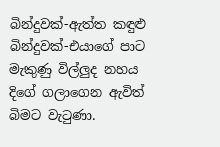බින්දුවක්-ඇත්ත කඳුළු බින්දුවක්-එයාගේ පාට මැකුණු විල්ලුද නහය දිගේ ගලාගෙන ඇවිත් බිමට වැටුණා.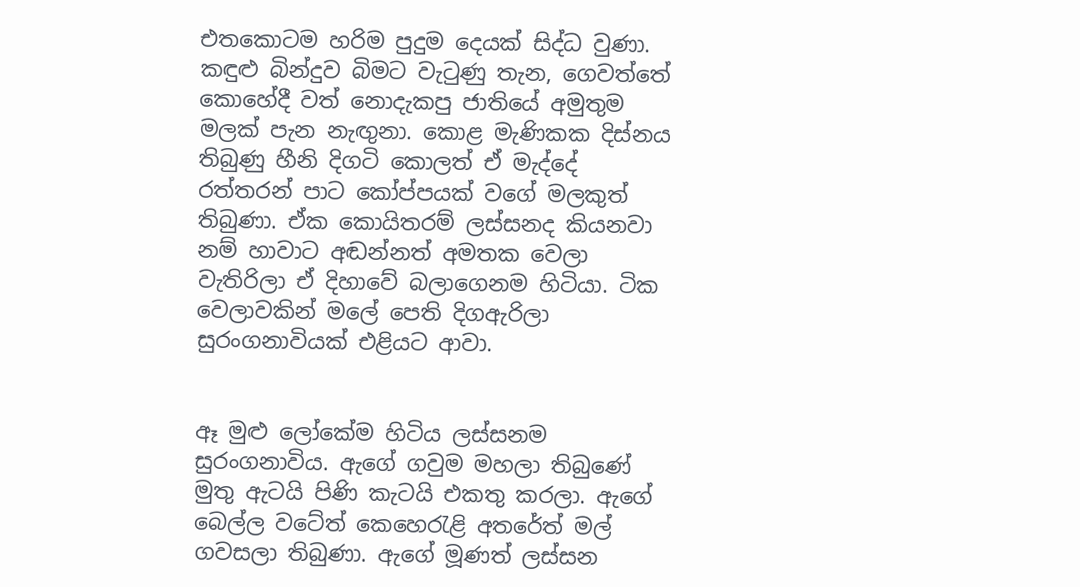එතකොටම හරිම පුදුම දෙයක් සිද්ධ වුණා. කඳුළු බින්දුව බිමට වැටුණු තැන, ගෙවත්තේ කොහේදී වත් නොදැකපු ජාතියේ අමුතුම මලක් පැන නැඟුනා. කොළ මැණිකක දිස්නය තිබුණු හීනි දිගටි කොලත් ඒ මැද්දේ රත්තරන් පාට කෝප්පයක් වගේ මලකුත් තිබුණා. ඒක කොයිතරම් ලස්සනද කියනවා නම් හාවාට අඬන්නත් අමතක වෙලා වැතිරිලා ඒ දිහාවේ බලාගෙනම හිටියා. ටික වෙලාවකින් මලේ පෙති දිගඇරිලා සුරංගනාවියක් එළියට ආවා.


ඈ මුළු ලෝකේම හිටිය ලස්සනම සුරංගනාවිය. ඇගේ ගවුම මහලා තිබුණේ මුතු ඇටයි පිණි කැටයි එකතු කරලා. ඇගේ බෙල්ල වටේත් කෙහෙරැළි අතරේත් මල් ගවසලා තිබුණා. ඇගේ මූණත් ලස්සන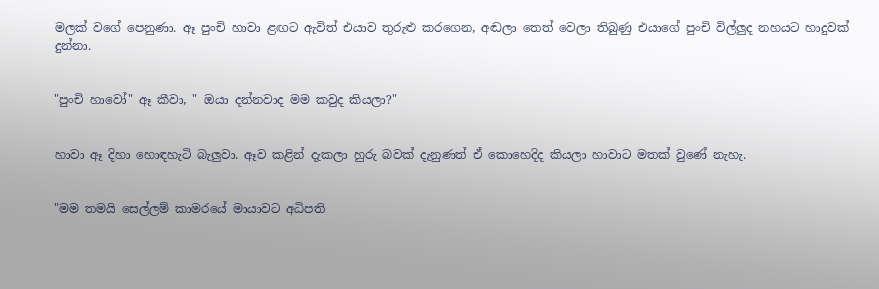මලක් වගේ පෙනුණා. ඈ පුංචි හාවා ළඟට ඇවිත් එයාව තුරුළු කරගෙන, අඬලා තෙත් වෙලා තිබුණු එයාගේ පුංචි විල්ලුද නහයට හාදුවක් දුන්නා.


"පුංචි හාවෝ" ඈ කීවා, " ඔයා දන්නවාද මම කවුද කියලා?"


හාවා ඈ දිහා හොඳහැටි බැලුවා. ඈව කළින් දැකලා හුරු බවක් දැනුණත් ඒ කොහෙදිද කියලා හාවාට මතක් වුණේ නැහැ.


"මම තමයි සෙල්ලම් කාමරයේ මායාවට අධිපති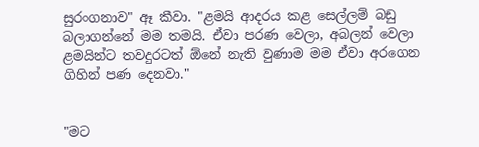සුරංගනාව" ඈ කීවා. "ළමයි ආදරය කළ සෙල්ලම් බඩු බලාගන්නේ මම තමයි. ඒවා පරණ වෙලා, අබලන් වෙලා ළමයින්ට තවදුරටත් ඕනේ නැති වුණාම මම ඒවා අරගෙන ගිහින් පණ දෙනවා."


"මට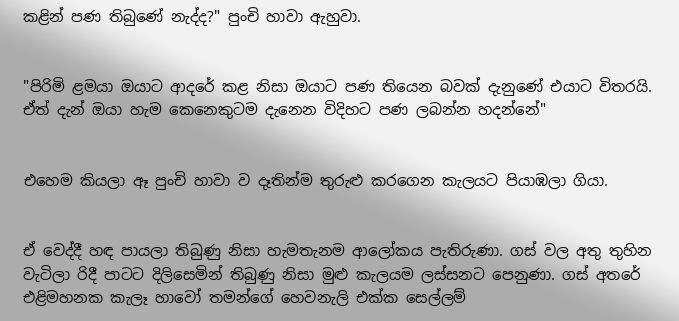කළින් පණ තිබුණේ නැද්ද?" පුංචි හාවා ඇහුවා.


"පිරිමි ළමයා ඔයාට ආදරේ කළ නිසා ඔයාට පණ තියෙන බවක් දැනුණේ එයාට විතරයි. ඒත් දැන් ඔයා හැම කෙනෙකුටම දැනෙන විදිහට පණ ලබන්න හදන්නේ"


එහෙම කියලා ඈ පුංචි හාවා ව දෑතින්ම තුරුළු කරගෙන කැලයට පියාඹලා ගියා.


ඒ වෙද්දී හඳ පායලා තිබුණු නිසා හැමතැනම ආලෝකය පැතිරුණා. ගස් වල අතු තුහින වැටිලා රිදී පාටට දිලිසෙමින් තිබුණු නිසා මුළු කැලයම ලස්සනට පෙනුණා. ගස් අතරේ එළිමහනක කැලෑ හාවෝ තමන්ගේ හෙවනැලි එක්ක සෙල්ලම්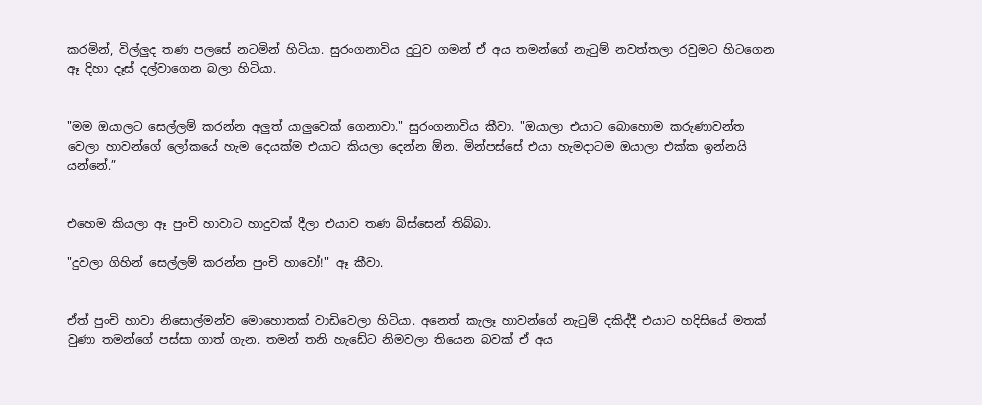කරමින්, විල්ලුද තණ පලසේ නටමින් හිටියා. සුරංගනාවිය දුටුව ගමන් ඒ අය තමන්ගේ නැටුම් නවත්තලා රවුමට හිටගෙන ඈ දිහා දෑස් දල්වාගෙන බලා හිටියා.


"මම ඔයාලට සෙල්ලම් කරන්න අලුත් යාලුවෙක් ගෙනාවා." සුරංගනාවිය කීවා. "ඔයාලා එයාට බොහොම කරුණාවන්ත වෙලා හාවන්ගේ ලෝකයේ හැම දෙයක්ම එයාට කියලා දෙන්න ඕන. මින්පස්සේ එයා හැමදාටම ඔයාලා එක්ක ඉන්නයි යන්නේ.”


එහෙම කියලා ඈ පුංචි හාවාට හාදුවක් දීලා එයාව තණ බිස්සෙන් තිබ්බා.

"දුවලා ගිහින් සෙල්ලම් කරන්න පුංචි හාවෝ!" ඈ කීවා.


ඒත් පුංචි හාවා නිසොල්මන්ව මොහොතක් වාඩිවෙලා හිටියා. අනෙත් කැලෑ හාවන්ගේ නැටුම් දකිද්දී එයාට හදිසියේ මතක් වුණා තමන්ගේ පස්සා ගාත් ගැන. තමන් තනි හැඩේට නිමවලා තියෙන බවක් ඒ අය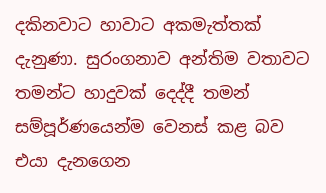දකිනවාට හාවාට අකමැත්තක් දැනුණා. සුරංගනාව අන්තිම වතාවට තමන්ට හාදුවක් දෙද්දී තමන් සම්පූර්ණයෙන්ම වෙනස් කළ බව එයා දැනගෙන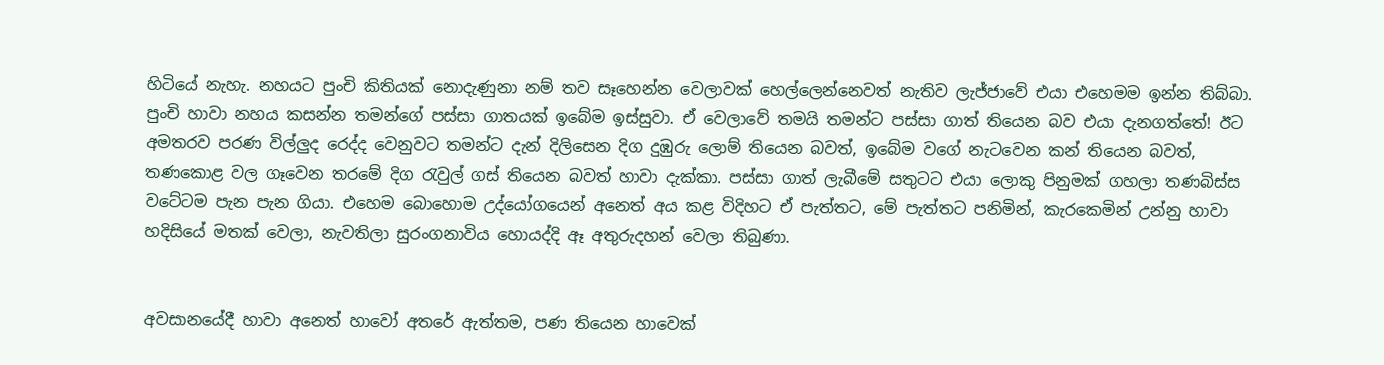හිටියේ නැහැ. නහයට පුංචි කිතියක් නොදැණුනා නම් තව සෑහෙන්න වෙලාවක් හෙල්ලෙන්නෙවත් නැතිව ලැජ්ජාවේ එයා එහෙමම ඉන්න තිබ්බා. පුංචි හාවා නහය කසන්න තමන්ගේ පස්සා ගාතයක් ඉබේම ඉස්සුවා. ඒ වෙලාවේ තමයි තමන්ට පස්සා ගාත් තියෙන බව එයා දැනගත්තේ! ඊට අමතරව පරණ විල්ලුද රෙද්ද වෙනුවට තමන්ට දැන් දිලිසෙන දිග දුඹුරු ලොම් තියෙන බවත්, ඉබේම වගේ නැටවෙන කන් තියෙන බවත්, තණකොළ වල ගෑවෙන තරමේ දිග රැවුල් ගස් තියෙන බවත් හාවා දැක්කා. පස්සා ගාත් ලැබීමේ සතුටට එයා ලොකු පිනුමක් ගහලා තණබිස්ස වටේටම පැන පැන ගියා. එහෙම බොහොම උද්යෝගයෙන් අනෙත් අය කළ විදිහට ඒ පැත්තට, මේ පැත්තට පනිමින්, කැරකෙමින් උන්නු හාවා හදිසියේ මතක් වෙලා, නැවතිලා සුරංගනාවිය හොයද්දි ඈ අතුරුදහන් වෙලා තිබුණා.


අවසානයේදී හාවා අනෙත් හාවෝ අතරේ ඇත්තම, පණ තියෙන හාවෙක්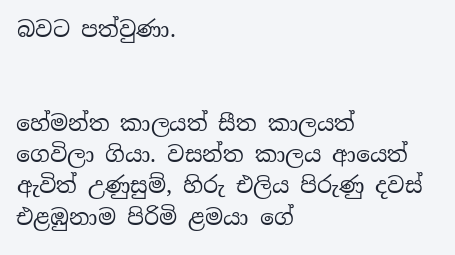බවට පත්වුණා.


හේමන්ත කාලයත් සීත කාලයත් ගෙවිලා ගියා. වසන්ත කාලය ආයෙත් ඇවිත් උණුසුම්, හිරු එලිය පිරුණු දවස් එළඹුනාම පිරිමි ළමයා ගේ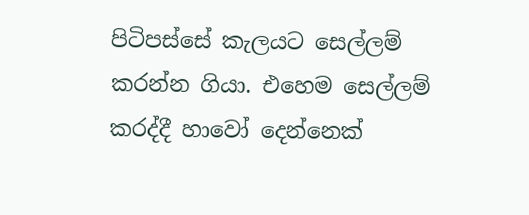පිටිපස්සේ කැලයට සෙල්ලම් කරන්න ගියා. එහෙම සෙල්ලම් කරද්දී හාවෝ දෙන්නෙක්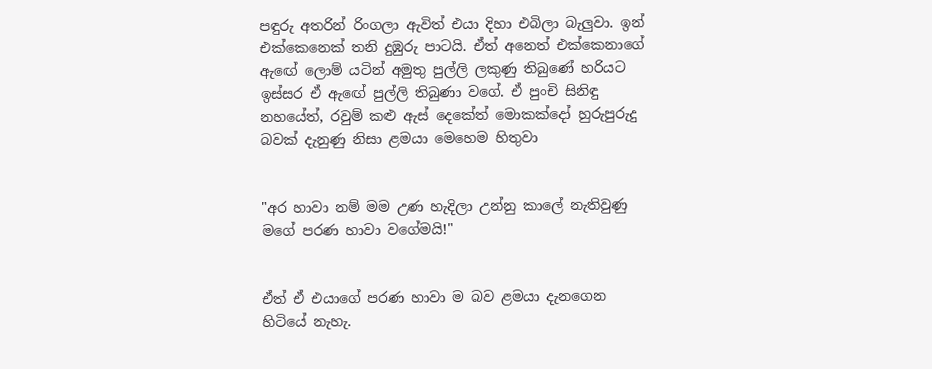පඳුරු අතරින් රිංගලා ඇවිත් එයා දිහා එබිලා බැලුවා. ඉන් එක්කෙනෙක් තනි දුඹුරු පාටයි. ඒත් අනෙත් එක්කෙනාගේ ඇඟේ ලොම් යටින් අමුතු පුල්ලි ලකුණු තිබුණේ හරියට ඉස්සර ඒ ඇඟේ පුල්ලි තිබුණා වගේ. ඒ පුංචි සිනිඳු නහයේත්, රවුම් කළු ඇස් දෙකේත් මොකක්දෝ හුරුපුරුදු බවක් දැනුණු නිසා ළමයා මෙහෙම හිතුවා


"අර හාවා නම් මම උණ හැදිලා උන්නු කාලේ නැතිවුණු මගේ පරණ හාවා වගේමයි!"


ඒත් ඒ එයාගේ පරණ හාවා ම බව ළමයා දැනගෙන හිටියේ නැහැ.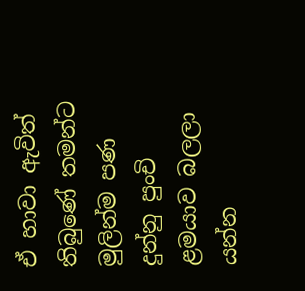ඒ හාවා ඇවිත් තිබුණේ තමන්ට මුලින්ම පණ දුන්නු පුංචි ළමයාව බලලා යන්න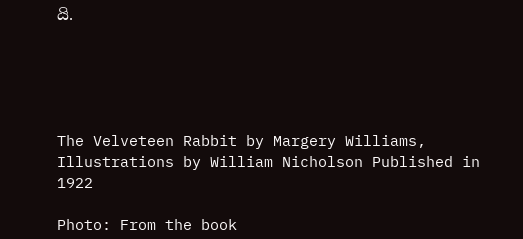යි.





The Velveteen Rabbit by Margery Williams, Illustrations by William Nicholson Published in 1922

Photo: From the book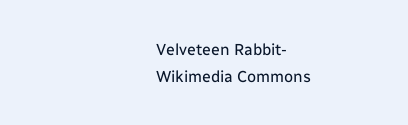Velveteen Rabbit- Wikimedia Commons